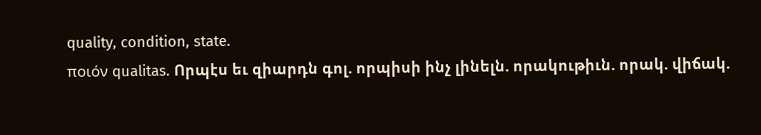quality, condition, state.
ποιόν qualitas. Որպէս եւ զիարդն գոլ. որպիսի ինչ լինելն. որակութիւն. որակ. վիճակ.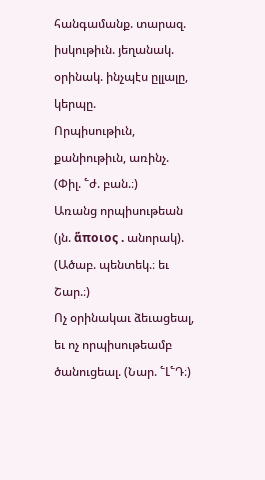հանգամանք. տարազ. իսկութիւն. յեղանակ. օրինակ. ինչպէս ըլլալը, կերպը.
Որպիսութիւն, քանիութիւն, առինչ. (Փիլ. ՟ժ. բան.։)
Առանց որպիսութեան (յն. ἅποιος . անորակ). (Ածաբ. պենտեկ.։ եւ Շար.։)
Ոչ օրինակաւ ձեւացեալ, եւ ոչ որպիսութեամբ ծանուցեալ. (Նար. ՟Լ՟Դ։)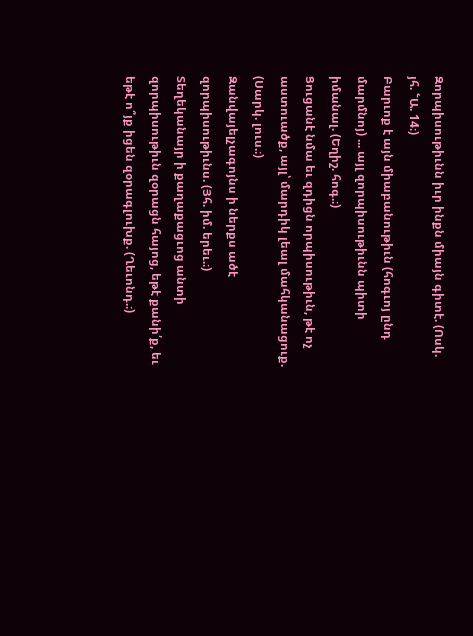Զորպիսութիւնն իւր ինքն միայն գիտէ. (Ոսկ. յհ. ՟Ա. 14։)
Բարւոք է այն միաբանութիւն (հոգւոյ ընդ մարմնոյ) ... այլ զորպիսութիւնն պիտի իմանալ. (Եղիշ. հոգ.։)
Ցուցանէ նմա եւ զդիցն որպիսութիւն, թէ ոչ աստուածք, այլ՝ մարդիկ լեալ մահկանացուք. (Սարկ. լուս.։)
Զանվայելչագոյնս ի ներքս ածէ զորպիսութիւնս. (Յհ. իմ. երեւ.։)
Տեղեկանայր ի քաղաքացւոց անտի զորպիսութիւն զօրացն հայոց, եթէ քանի՛ք, եւ եթէ ո՞յք իցեն զօրագլուխք. (Ղեւոնդ.։)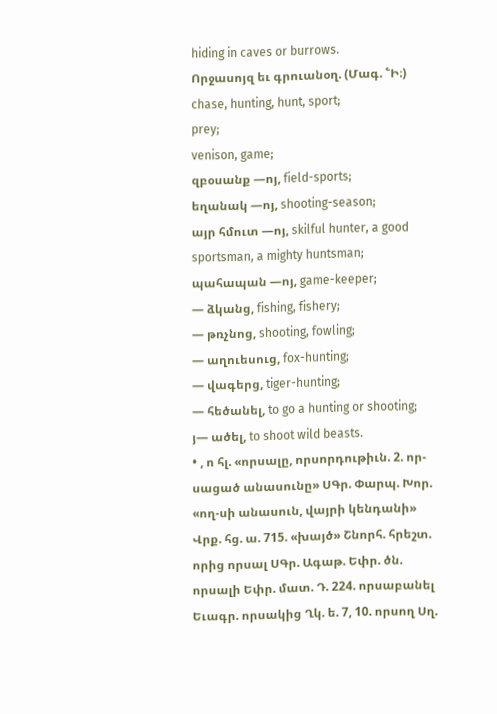hiding in caves or burrows.
Որջասոյզ եւ գրուանօղ. (Մագ. ՟Ի։)
chase, hunting, hunt, sport;
prey;
venison, game;
զբօսանք —ոյ, field-sports;
եղանակ —ոյ, shooting-season;
այր հմուտ —ոյ, skilful hunter, a good sportsman, a mighty huntsman;
պահապան —ոյ, game-keeper;
— ձկանց, fishing, fishery;
— թռչնոց, shooting, fowling;
— աղուեսուց, fox-hunting;
— վագերց, tiger-hunting;
— հեծանել, to go a hunting or shooting;
յ— ածել, to shoot wild beasts.
• , ո հլ. «որսալը, որսորդութիւն. 2. որ-սացած անասունը» ՍԳր. Փարպ. Խոր. «ող-սի անասուն, վայրի կենդանի» Վրք. հց. ա. 715. «խայծ» Շնորհ. հրեշտ. որից որսալ ՍԳր. Ագաթ. Եփր. ծն. որսալի Եփր. մատ. Դ. 224. որսաբանել Եւագր. որսակից Ղկ. ե. 7, 10. որսող Սղ.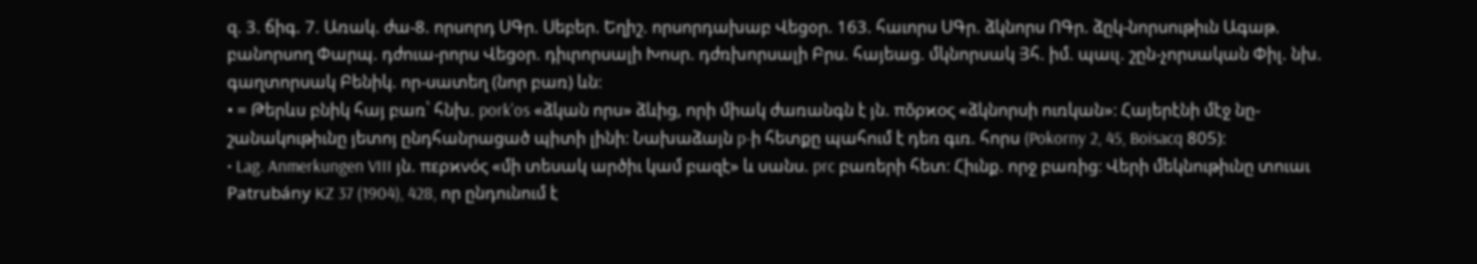զ. 3. ճիգ. 7. Առակ. ժա-8. որսորդ ՍԳր. Սեբեր. Եղիշ. որսորդախաբ Վեցօր. 163. հաւորս ՍԳր. ձկնորս ՈԳր. ձըկ-նորսութիւն Ագաթ. բանորսող Փարպ. դժուա-րորս Վեցօր. դիւրորսալի Խոսր. դժռխորսալի Բրս. հայեաց. մկնորսակ Յհ. իմ. պաւլ. շըն-չորսական Փիլ. նխ. գաղտորսակ Բենիկ. որ-սատեղ (նոր բառ) ևն։
• = Թերևս բնիկ հայ բառ՝ հնխ. pork'os «ձկան որս» ձևից, որի միակ ժառանգն է յն. πὄρϰος «ձկնորսի ուռկան»։ Հայերէնի մէջ նը-շանակութիւնը յետոյ ընդհանրացած պիտի լինի։ Նախաձայն p-ի հետքը պահում է դեռ գւռ. հորս (Pokorny 2, 45, Boisacq 805)։
• Lag. Anmerkungen VIII յն. περϰνός «մի տեսակ արծիւ կամ բազէ» և սանս. prc բառերի հետ։ Հիւնք. որջ բառից։ Վերի մեկնութիւնը տուաւ Patrubány KZ 37 (1904), 428, որ ընդունում է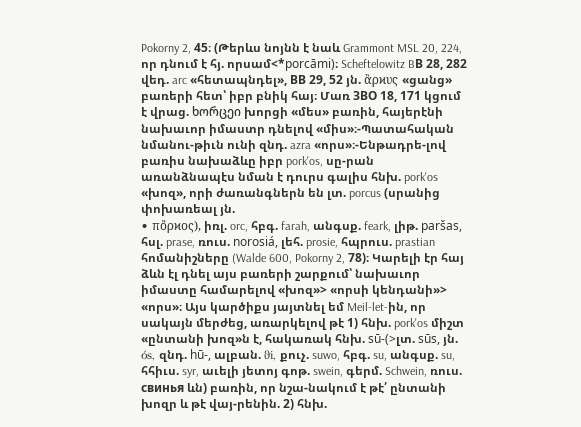Pokorny 2, 45։ (Թերևս նոյնն է նաև Grammont MSL 20, 224, որ դնում է հյ. որսամ<*porcāmi)։ Scheftelowitz BВ 28, 282 վեդ. arc «հետապնդել», BВ 29, 52 յն. ἂρϰυς «ցանց» բառերի հետ՝ իբր բնիկ հայ։ Մառ ЗВО 18, 171 կցում է վրաց. ხორცეი խորցի «մես» բառին, հայերէնի նախաւոր իմաստր դնելով «միս»։-Պատահական նմանու-թիւն ունի զնդ. azra «որս»։-Ենթադրե-լով բառիս նախաձևը իբր pork'os, սը-րան առանձնապէս նման է դուրս գալիս հնխ. pork'os «խոզ», որի ժառանգներն են լտ. porcus (սրանից փոխառեալ յն.
• πὄρϰος), իռլ. orc, հբգ. farah, անգսք. feark, լիթ. paršas, հսլ. prase, ռուս. norosiá, լեհ. prosie, հպրուս. prastian հոմանիշները (Walde 600, Pokorny 2, 78)։ Կարելի էր հայ ձևն էլ դնել այս բառերի շարքում՝ նախաւոր իմաստը համարելով «խոզ»> «որսի կենդանի»> «որս»։ Այս կարծիքս յայտնել եմ Meil-let-ին, որ սակայն մերժեց, առարկելով թէ 1) հնխ. pork'os միշտ «ընտանի խոզ»ն է, հակառակ հնխ. sū-(>լտ. sūs, յն. όs, զնդ. hū-, ալբան. ϑi, քուչ. suwo, հբգ. su, անգսք. su, հհիւս. syr, աւելի յետոյ գոթ. swein, գերմ. Schwein, ռուս. cвинья ևն) բառին, որ նշա-նակում է թէ՛ ընտանի խոզր և թէ վայ-րենին. 2) հնխ.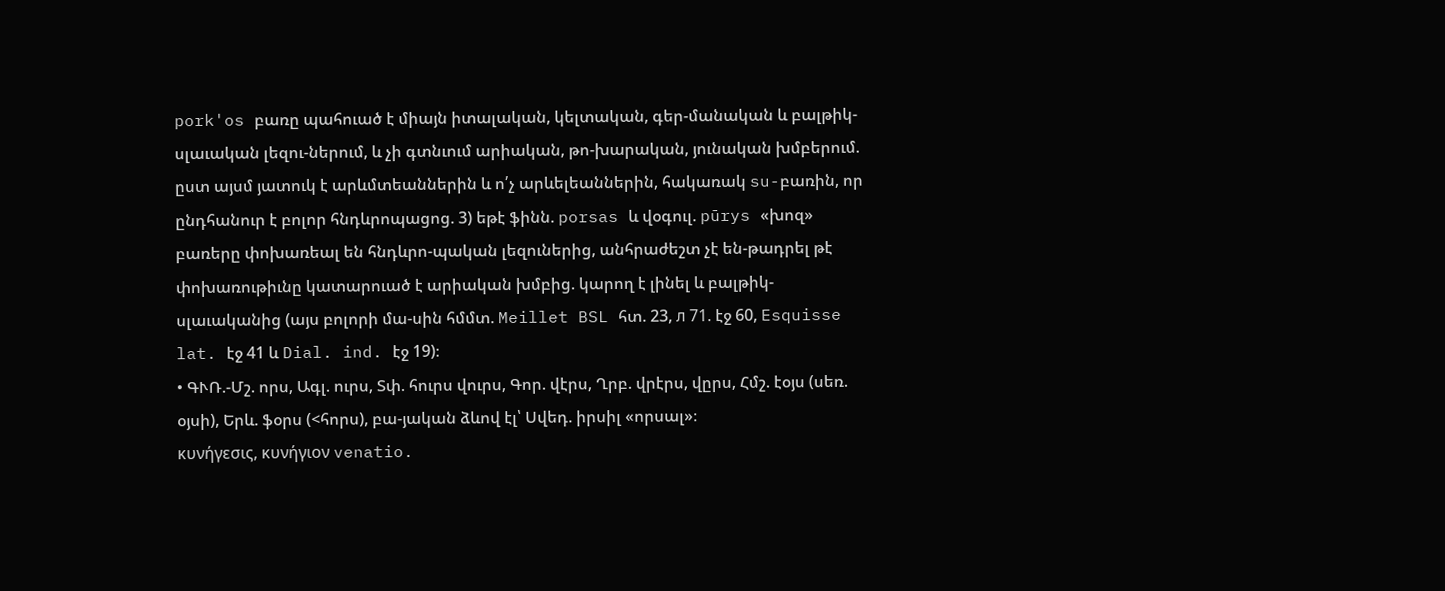pork'os բառը պահուած է միայն իտալական, կելտական, գեր-մանական և բալթիկ-սլաւական լեզու-ներում, և չի գտնւում արիական, թո-խարական, յունական խմբերում. ըստ այսմ յատուկ է արևմտեաններին և ո՛չ արևելեաններին, հակառակ su-բառին, որ ընդհանուր է բոլոր հնդևրոպացոց. 3) եթէ ֆինն. porsas և վօգուլ. pūrys «խոզ» բառերը փոխառեալ են հնդևրո-պական լեզուներից, անհրաժեշտ չէ են-թադրել թէ փոխառութիւնը կատարուած է արիական խմբից. կարող է լինել և բալթիկ-սլաւականից (այս բոլորի մա-սին հմմտ. Meillet BSL հտ. 23, л 71. էջ 60, Esquisse lat. էջ 41 և Dial. ind. էջ 19)։
• ԳՒՌ.-Մշ. որս, Ագլ. ուրս, Տփ. հուրս վուրս, Գոր. վէրս, Ղրբ. վրէրս, վըրս, Հմշ. էօյս (սեռ. օյսի), Երև. ֆօրս (<հորս), բա-յական ձևով էլ՝ Սվեդ. իրսիլ «որսալ»։
κυνήγεσις, κυνήγιον venatio.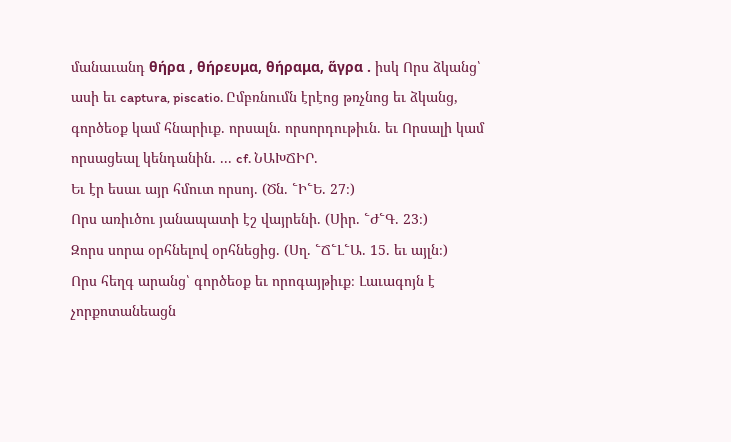մանաւանդ θήρα , θήρευμα, θήραμα, ἅγρα . իսկ Որս ձկանց՝ ասի եւ captura, piscatio. Ըմբռնումն էրէոց թռչնոց եւ ձկանց, գործեօք կամ հնարիւք. որսալն. որսորդութիւն. եւ Որսալի կամ որսացեալ կենդանին. ... cf. ՆԱԽՃԻՐ.
Եւ էր եսաւ այր հմուտ որսոյ. (Ծն. ՟Ի՟Ե. 27։)
Որս առիւծու յանապատի էշ վայրենի. (Սիր. ՟Ժ՟Գ. 23։)
Զորս սորա օրհնելով օրհնեցից. (Սղ. ՟Ճ՟Լ՟Ա. 15. եւ այլն։)
Որս հեղգ արանց՝ գործեօք եւ որոգայթիւք։ Լաւագոյն է չորքոտանեացն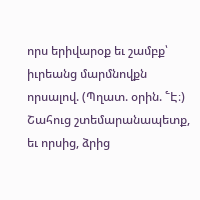որս երիվարօք եւ շամբք՝ իւրեանց մարմնովքն որսալով. (Պղատ. օրին. ՟Է։)
Շահուց շտեմարանապետք, եւ որսից, ձրից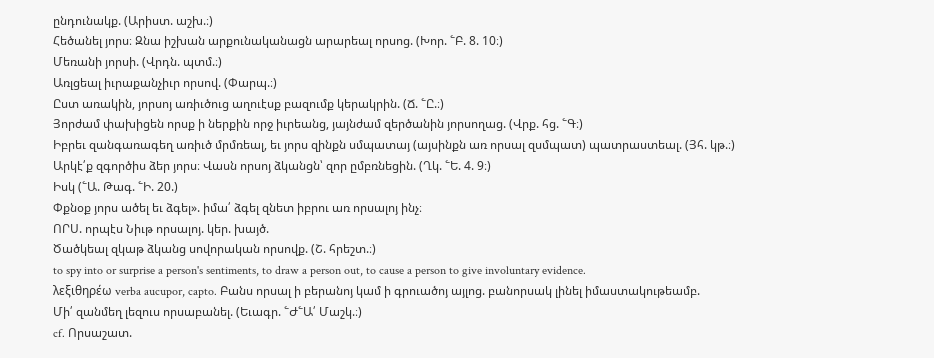ընդունակք. (Արիստ. աշխ.։)
Հեծանել յորս։ Զնա իշխան արքունականացն արարեալ որսոց. (Խոր. ՟Բ. 8. 10։)
Մեռանի յորսի. (Վրդն. պտմ.։)
Առլցեալ իւրաքանչիւր որսով. (Փարպ.։)
Ըստ առակին, յորսոյ առիւծուց աղուէսք բազումք կերակրին. (Ճ. ՟Ը.։)
Յորժամ փախիցեն որսք ի ներքին որջ իւրեանց, յայնժամ զերծանին յորսողաց. (Վրք. հց. ՟Գ։)
Իբրեւ զանգառագեղ առիւծ մրմռեալ, եւ յորս զինքն սմպատայ (այսինքն առ որսալ զսմպատ) պատրաստեալ. (Յհ. կթ.։)
Արկէ՛ք զգործիս ձեր յորս։ Վասն որսոյ ձկանցն՝ զոր ըմբռնեցին. (Ղկ. ՟Ե. 4. 9։)
Իսկ (՟Ա. Թագ. ՟Ի. 20.)
Փքնօք յորս ածել եւ ձգել». իմա՛ ձգել զնետ իբրու առ որսալոյ ինչ։
ՈՐՍ. որպէս Նիւթ որսալոյ. կեր. խայծ.
Ծածկեալ զկաթ ձկանց սովորական որսովք. (Շ. հրեշտ.։)
to spy into or surprise a person's sentiments, to draw a person out, to cause a person to give involuntary evidence.
λεξιθηρέω verba aucupor, capto. Բանս որսալ ի բերանոյ կամ ի գրուածոյ այլոց. բանորսակ լինել իմաստակութեամբ.
Մի՛ զանմեղ լեզուս որսաբանել. (Եւագր. ՟Ժ՟Ա՛ Մաշկ.։)
cf. Որսաշատ.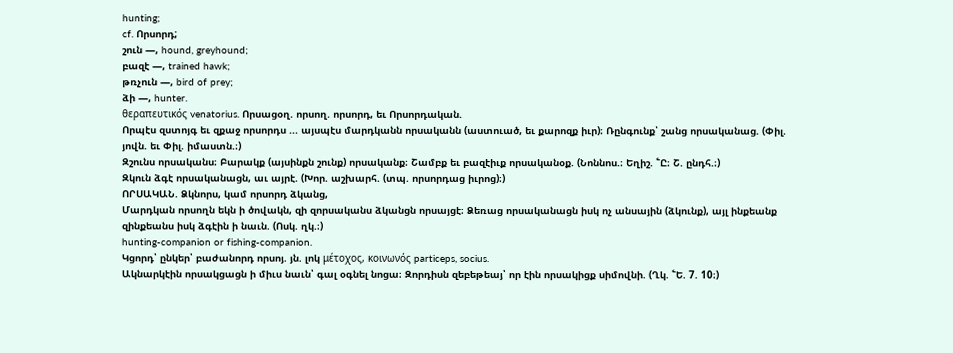hunting;
cf. Որսորդ;
շուն —, hound, greyhound;
բազէ —, trained hawk;
թռչուն —, bird of prey;
ձի —, hunter.
θεραπευτικός venatorius. Որսացօղ. որսող. որսորդ, եւ Որսորդական.
Որպէս զստոյգ եւ զքաջ որսորդս ... այսպէս մարդկանն որսականն (աստուած, եւ քարոզք իւր)։ Ռընգունք՝ շանց որսականաց. (Փիլ. յովն. եւ Փիլ. իմաստն.։)
Զշունս որսականս։ Բարակք (այսինքն շունք) որսականք։ Շամբք եւ բազէիւք որսականօք. (Նոննոս.։ Եղիշ. ՟Ը։ Շ. ընդհ.։)
Զկուն ձգէ որսականացն, աւ այրէ. (Խոր. աշխարհ. (տպ. որսորդաց իւրոց)։)
ՈՐՍԱԿԱՆ. Ձկնորս, կամ որսորդ ձկանց,
Մարդկան որսողն եկն ի ծովակն, զի զորսականս ձկանցն որսայցէ։ Ձեռաց որսականացն իսկ ոչ անսային (ձկունք), այլ ինքեանք զինքեանս իսկ ձգէին ի նաւն. (Ոսկ. ղկ.։)
hunting-companion or fishing-companion.
Կցորդ՝ ընկեր՝ բաժանորդ որսոյ. յն. լոկ μέτοχος, κοινωνός particeps, socius.
Ակնարկէին որսակցացն ի միւս նաւն՝ գալ օգնել նոցա։ Զորդիսն զեբեթեայ՝ որ էին որսակիցք սիմովնի. (Ղկ. ՟Ե. 7. 10։)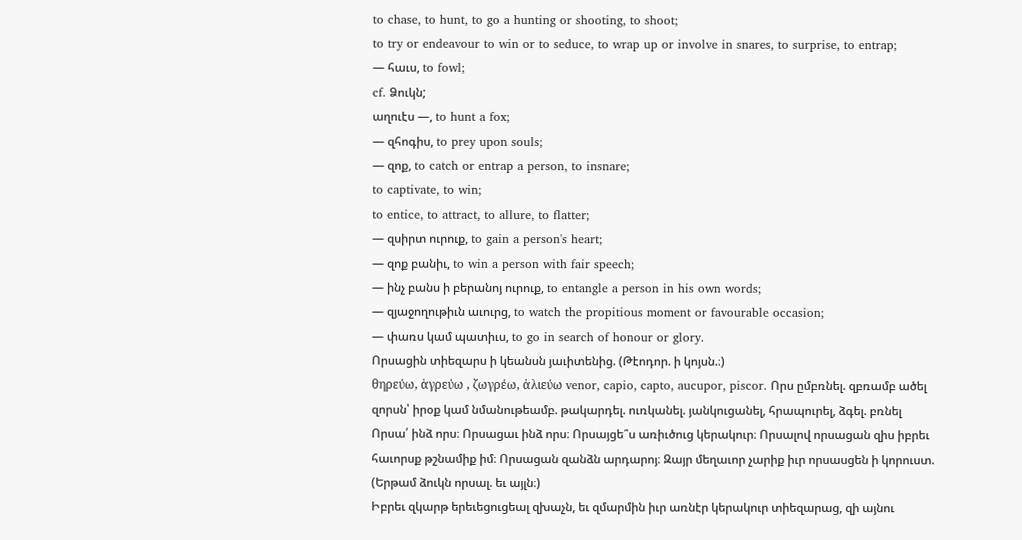to chase, to hunt, to go a hunting or shooting, to shoot;
to try or endeavour to win or to seduce, to wrap up or involve in snares, to surprise, to entrap;
— հաւս, to fowl;
cf. Ձուկն;
աղուէս —, to hunt a fox;
— զհոգիս, to prey upon souls;
— զոք, to catch or entrap a person, to insnare;
to captivate, to win;
to entice, to attract, to allure, to flatter;
— զսիրտ ուրուք, to gain a person's heart;
— զոք բանիւ, to win a person with fair speech;
— ինչ բանս ի բերանոյ ուրուք, to entangle a person in his own words;
— զյաջողութիւն աւուրց, to watch the propitious moment or favourable occasion;
— փառս կամ պատիւս, to go in search of honour or glory.
Որսացին տիեզարս ի կեանսն յաւիտենից. (Թէոդոր. ի կոյսն.։)
θηρεύω, ἁγρεύω , ζωγρέω, ἀλιεύω venor, capio, capto, aucupor, piscor. Որս ըմբռնել. զբռամբ ածել զորսն՝ իրօք կամ նմանութեամբ. թակարդել. ուռկանել. յանկուցանել, հրապուրել, ձգել. բռնել
Որսա՛ ինձ որս։ Որսացաւ ինձ որս։ Որսայցե՞ս առիւծուց կերակուր։ Որսալով որսացան զիս իբրեւ հաւորսք թշնամիք իմ։ Որսացան զանձն արդարոյ։ Զայր մեղաւոր չարիք իւր որսասցեն ի կորուստ. (Երթամ ձուկն որսալ. եւ այլն։)
Իբրեւ զկարթ երեւեցուցեալ զխաչն, եւ զմարմին իւր առնէր կերակուր տիեզարաց, զի այնու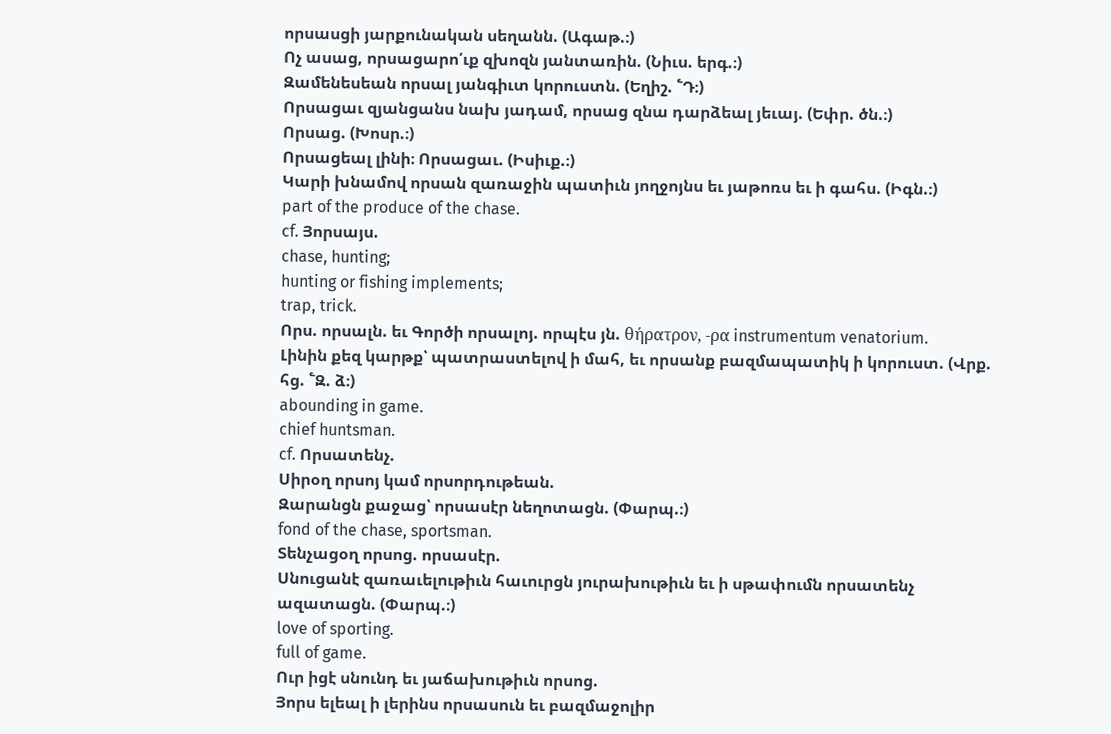որսասցի յարքունական սեղանն. (Ագաթ.։)
Ոչ ասաց, որսացարո՛ւք զխոզն յանտառին. (Նիւս. երգ.։)
Զամենեսեան որսալ յանգիւտ կորուստն. (Եղիշ. ՟Դ։)
Որսացաւ զյանցանս նախ յադամ, որսաց զնա դարձեալ յեւայ. (Եփր. ծն.։)
Որսաց. (Խոսր.։)
Որսացեալ լինի։ Որսացաւ. (Իսիւք.։)
Կարի խնամով որսան զառաջին պատիւն յողջոյնս եւ յաթոռս եւ ի գահս. (Իգն.։)
part of the produce of the chase.
cf. Յորսայս.
chase, hunting;
hunting or fishing implements;
trap, trick.
Որս. որսալն. եւ Գործի որսալոյ. որպէս յն. θήρατρον, -ρα instrumentum venatorium.
Լինին քեզ կարթք՝ պատրաստելով ի մահ, եւ որսանք բազմապատիկ ի կորուստ. (Վրք. հց. ՟Զ. ձ։)
abounding in game.
chief huntsman.
cf. Որսատենչ.
Սիրօղ որսոյ կամ որսորդութեան.
Զարանցն քաջաց՝ որսասէր նեղոտացն. (Փարպ.։)
fond of the chase, sportsman.
Տենչացօղ որսոց. որսասէր.
Սնուցանէ զառաւելութիւն հաւուրցն յուրախութիւն եւ ի սթափումն որսատենչ ազատացն. (Փարպ.։)
love of sporting.
full of game.
Ուր իցէ սնունդ եւ յաճախութիւն որսոց.
Յորս ելեալ ի լերինս որսասուն եւ բազմաջոլիր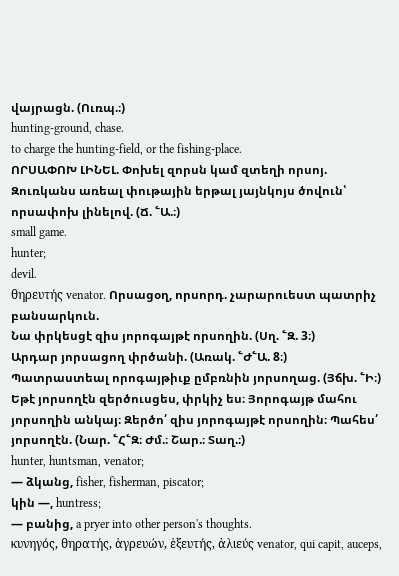վայրացն. (Ուռպ.։)
hunting-ground, chase.
to charge the hunting-field, or the fishing-place.
ՈՐՍԱՓՈԽ ԼԻՆԵԼ. Փոխել զորսն կամ զտեղի որսոյ.
Զուռկանս առեալ փութային երթալ յայնկոյս ծովուն՝ որսափոխ լինելով. (Ճ. ՟Ա.։)
small game.
hunter;
devil.
θηρευτής venator. Որսացօղ, որսորդ. չարարուեստ պատրիչ բանսարկուն.
Նա փրկեսցէ զիս յորոգայթէ որսողին. (Սղ. ՟Զ. 3։)
Արդար յորսացող փրծանի. (Առակ. ՟Ժ՟Ա. 8։)
Պատրաստեալ որոգայթիւք ըմբռնին յորսողաց. (Յճխ. ՟Ի։)
Եթէ յորսողէն զերծուսցես, փրկիչ ես։ Յորոգայթ մահու յորսողին անկայ։ Զերծո՛ զիս յորոգայթէ որսողին։ Պահես՛ յորսողէն. (Նար. ՟Հ՟Զ։ Ժմ.։ Շար.։ Տաղ.։)
hunter, huntsman, venator;
— ձկանց, fisher, fisherman, piscator;
կին —, huntress;
— բանից, a pryer into other person's thoughts.
κυνηγός, θηρατής, ἁγρευών, ἑξευτής, ἀλιεύς venator, qui capit, auceps,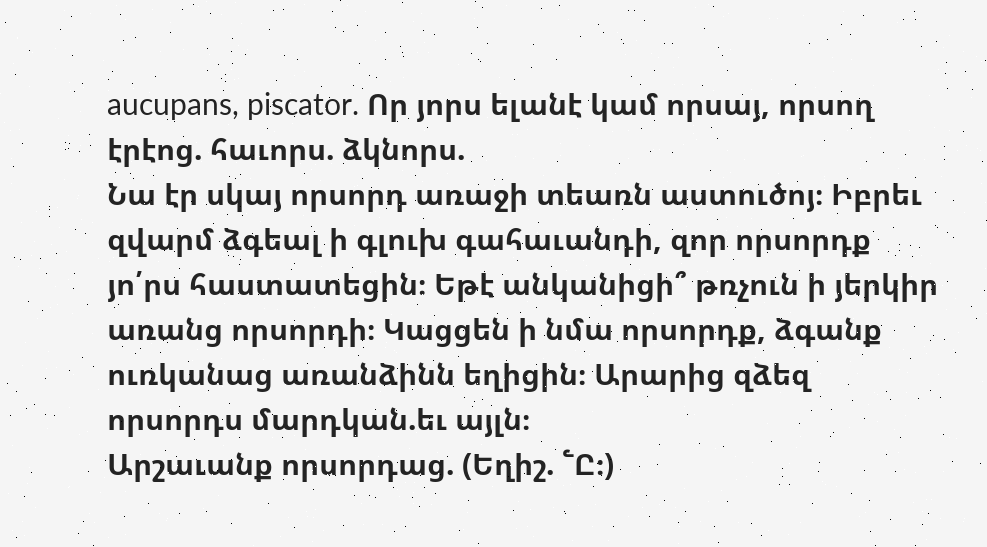aucupans, piscator. Որ յորս ելանէ կամ որսայ, որսող էրէոց. հաւորս. ձկնորս.
Նա էր սկայ որսորդ առաջի տեառն աստուծոյ։ Իբրեւ զվարմ ձգեալ ի գլուխ գահաւանդի, զոր որսորդք յո՛րս հաստատեցին։ Եթէ անկանիցի՞ թռչուն ի յերկիր առանց որսորդի։ Կացցեն ի նմա որսորդք, ձգանք ուռկանաց առանձինն եղիցին։ Արարից զձեզ որսորդս մարդկան.եւ այլն։
Արշաւանք որսորդաց. (Եղիշ. ՟Ը։)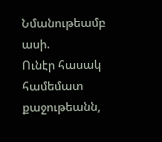Նմանութեամբ ասի.
Ունէր հասակ համեմատ քաջութեանն,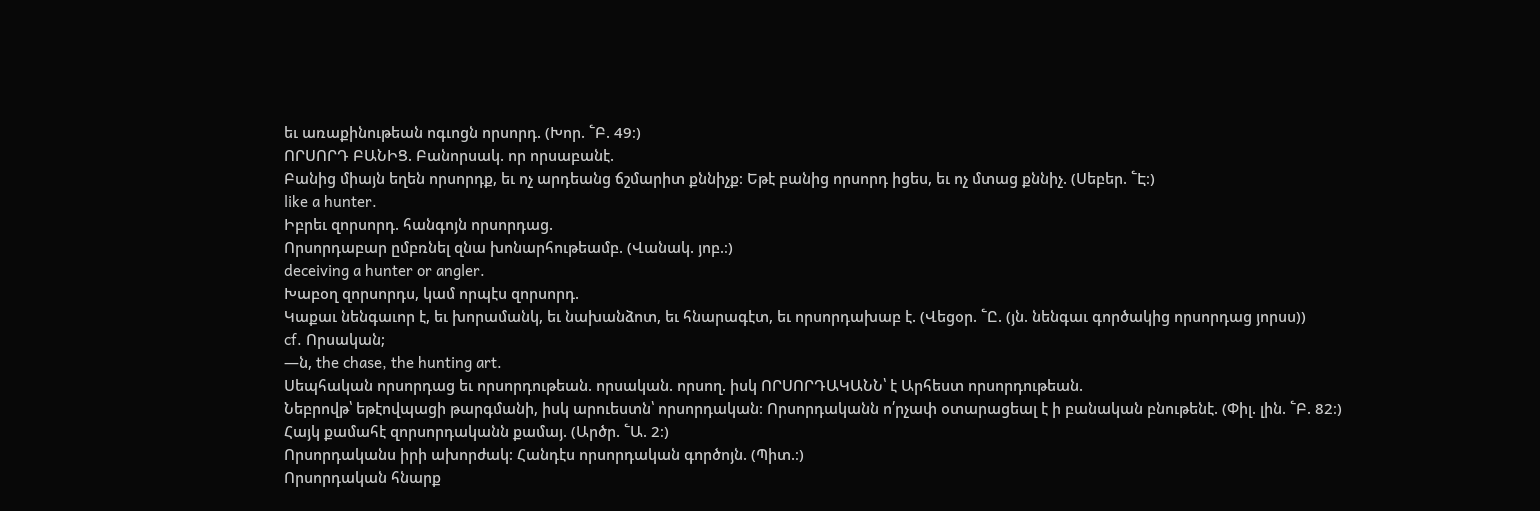եւ առաքինութեան ոգւոցն որսորդ. (Խոր. ՟Բ. 49։)
ՈՐՍՈՐԴ ԲԱՆԻՑ. Բանորսակ. որ որսաբանէ.
Բանից միայն եղեն որսորդք, եւ ոչ արդեանց ճշմարիտ քննիչք։ Եթէ բանից որսորդ իցես, եւ ոչ մտաց քննիչ. (Սեբեր. ՟Է։)
like a hunter.
Իբրեւ զորսորդ. հանգոյն որսորդաց.
Որսորդաբար ըմբռնել զնա խոնարհութեամբ. (Վանակ. յոբ.։)
deceiving a hunter or angler.
Խաբօղ զորսորդս, կամ որպէս զորսորդ.
Կաքաւ նենգաւոր է, եւ խորամանկ, եւ նախանձոտ, եւ հնարագէտ, եւ որսորդախաբ է. (Վեցօր. ՟Ը. (յն. նենգաւ գործակից որսորդաց յորսս))
cf. Որսական;
—ն, the chase, the hunting art.
Սեպհական որսորդաց եւ որսորդութեան. որսական. որսող. իսկ ՈՐՍՈՐԴԱԿԱՆՆ՝ է Արհեստ որսորդութեան.
Նեբրովթ՝ եթէովպացի թարգմանի, իսկ արուեստն՝ որսորդական։ Որսորդականն ո՛րչափ օտարացեալ է ի բանական բնութենէ. (Փիլ. լին. ՟Բ. 82։)
Հայկ քամահէ զորսորդականն քամայ. (Արծր. ՟Ա. 2։)
Որսորդականս իրի ախորժակ։ Հանդէս որսորդական գործոյն. (Պիտ.։)
Որսորդական հնարք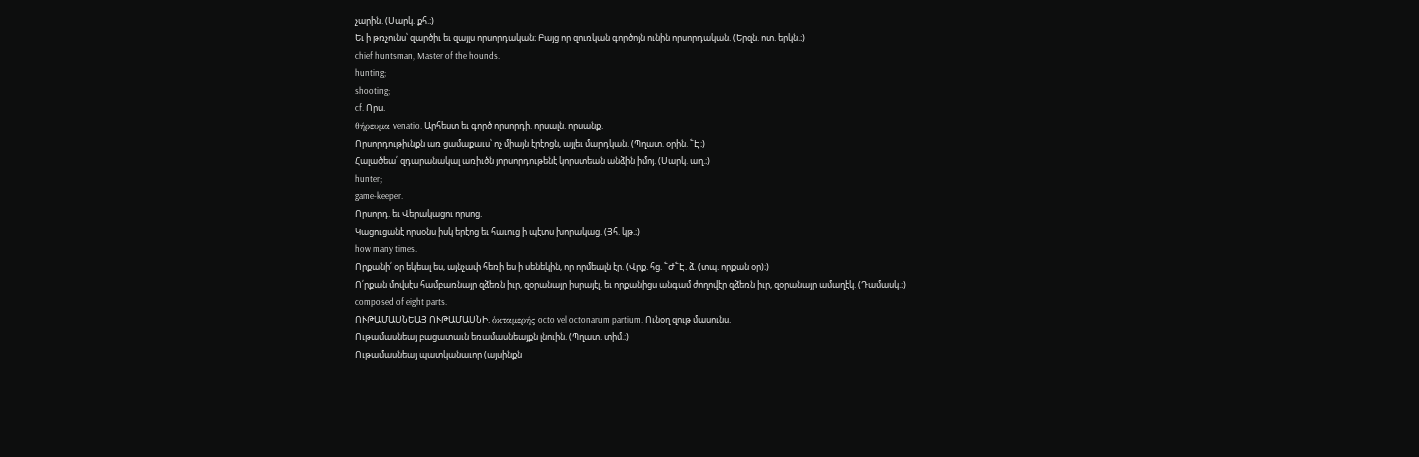չարին. (Սարկ. քհ.։)
Եւ ի թռչունս՝ զարծիւ եւ զայլս որսորդական։ Բայց որ զուռկան գործոյն ունին որսորդական. (Երզն. ոտ. երկն.։)
chief huntsman, Master of the hounds.
hunting;
shooting;
cf. Որս.
θήρευμα venatio. Արհեստ եւ գործ որսորդի. որսալն. որսանք.
Որսորդութիւնքն առ ցամաքաւս՝ ոչ միայն էրէոցն, այլեւ մարդկան. (Պղատ. օրին. ՟Է։)
Հալածեա՛ զդարանակալ առիւծն յորսորդութենէ կորստեան անձին իմոյ. (Սարկ. աղ.։)
hunter;
game-keeper.
Որսորդ. եւ Վերակացու որսոց.
Կացուցանէ որսօնս իսկ երէոց եւ հաւուց ի պէտս խորակաց. (Յհ. կթ.։)
how many times.
Որքանի՛ օր եկեալ ես, այնչափ հեռի ես ի սենեկին, որ որմեալն էր. (Վրք. հց. ՟Ժ՟Է. ձ. (տպ. որքան օր)։)
Ո՛րքան մովսէս համբառնայր զձեռն իւր, զօրանայր իսրայէլ. եւ որքանիցս անգամ ժողովէր զձեռն իւր, զօրանայր ամաղէկ. (Դամասկ.։)
composed of eight parts.
ՈՒԹԱՄԱՍՆԵԱՅ ՈՒԹԱՄԱՍՆԻ. ὁκταμερής octo vel octonarum partium. Ունօղ զութ մասունս.
Ութամասնեայ բացատաւն եռամասնեայքն լնուին. (Պղատ. տիմ.։)
Ութամասնեայ պատկանաւոր (այսինքն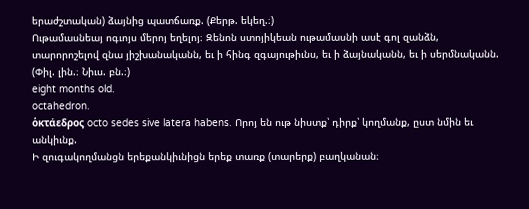երաժշտական) ձայնից պատճառք. (Քերթ. եկեղ.։)
Ութամասնեայ ոգւոյս մերոյ եղելոյ։ Զենոն ստոյիկեան ութամասնի ասէ գոլ զանձն, տարորոշելով զնա յիշխանականն, եւ ի հինգ զգայութիւնս, եւ ի ձայնականն, եւ ի սերմնականն. (Փիլ. լին.։ Նիւս. բն.։)
eight months old.
octahedron.
ὁκτάεδρος octo sedes sive latera habens. Որոյ են ութ նիստք՝ դիրք՝ կողմանք, ըստ նմին եւ անկիւնք.
Ի զուգակողմանցն երեքանկիւնիցն երեք տառք (տարերք) բաղկանան։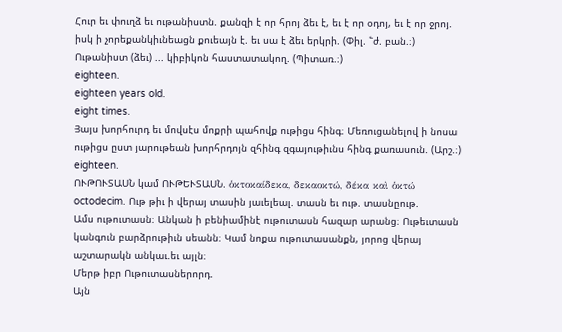Հուր եւ փուղձ եւ ութանիստն. քանզի է որ հրոյ ձեւ է, եւ է որ օդոյ, եւ է որ ջրոյ. իսկ ի չորեքանկիւնեացն քուեայն է. եւ սա է ձեւ երկրի. (Փիլ. ՟ժ. բան.։)
Ութանիստ (ձեւ) ... կիբիկոն հաստատակող. (Պիտառ.։)
eighteen.
eighteen years old.
eight times.
Յայս խորհուրդ եւ մովսէս մոքրի պահովք ութիցս հինգ։ Մեռուցանելով ի նոսա ութիցս ըստ յարութեան խորհրդոյն զհինգ զգայութիւնս հինգ քառասուն. (Արշ.։)
eighteen.
ՈՒԹՈՒՏԱՍՆ կամ ՈՒԹԵՒՏԱՍՆ. ὁκτοκαίδεκα, δεκαοκτώ, δέκα καὶ ὁκτώ octodecim. Ութ թիւ ի վերայ տասին յաւելեալ. տասն եւ ութ. տասնըութ.
Ամս ութուտասն։ Անկան ի բենիամինէ ութուտասն հազար արանց։ Ութեւտասն կանգուն բարձրութիւն սեանն։ Կամ նոքա ութուտասանքն, յորոց վերայ աշտարակն անկաւ.եւ այլն։
Մերթ իբր Ութուտասներորդ.
Այն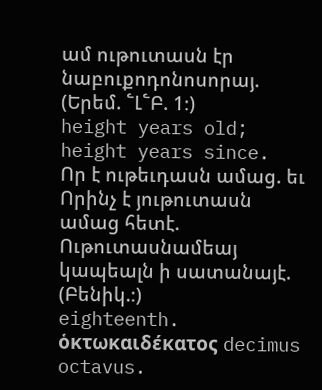ամ ութուտասն էր նաբուքոդոնոսորայ. (Երեմ. ՟Լ՟Բ. 1։)
height years old;
height years since.
Որ է ութեւդասն ամաց. եւ Որինչ է յութուտասն ամաց հետէ.
Ութուտասնամեայ կապեալն ի սատանայէ. (Բենիկ.։)
eighteenth.
ὁκτωκαιδέκατος decimus octavus.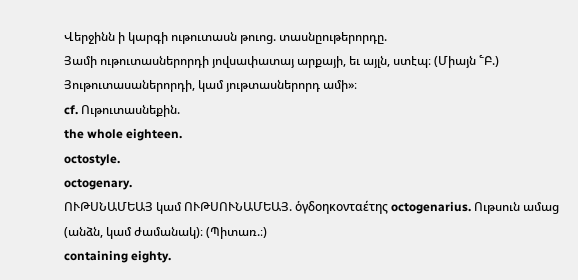Վերջինն ի կարգի ութուտասն թուոց. տասնըութերորդը.
Յամի ութուտասներորդի յովսափատայ արքայի, եւ այլն, ստէպ։ (Միայն ՟Բ.)
Յութուտասաներորդի, կամ յութտասներորդ ամի»։
cf. Ութուտասնեքին.
the whole eighteen.
octostyle.
octogenary.
ՈՒԹՍՆԱՄԵԱՅ կամ ՈՒԹՍՈՒՆԱՄԵԱՅ. ὁγδοηκονταέτης octogenarius. Ութսուն ամաց (անձն, կամ ժամանակ)։ (Պիտառ.։)
containing eighty.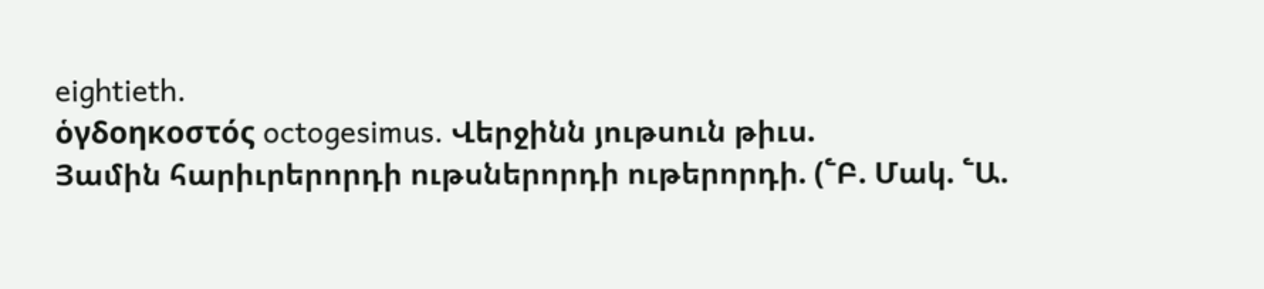eightieth.
ὁγδοηκοστός octogesimus. Վերջինն յութսուն թիւս.
Յամին հարիւրերորդի ութսներորդի ութերորդի. (՟Բ. Մակ. ՟Ա.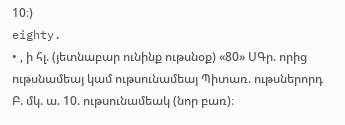10։)
eighty.
• , ի հլ. (յետնաբար ունինք ութսնօք) «80» ՍԳր. որից ութսնամեայ կամ ութսունամեայ Պիտառ. ութսներորդ Բ. մկ. ա. 10. ութսունամեակ (նոր բառ)։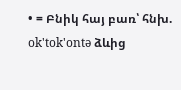• = Բնիկ հայ բառ՝ հնխ. ok'tok'ontə ձևից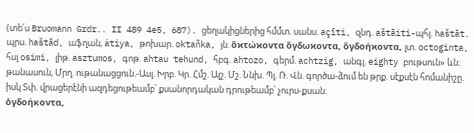(տե՛ս Bruomann Grdr.. II 489 4e5, 687). ցեղակիցներից հմմտ. սանս. açīti, զնդ. aštāiti-պհլ. haštāt. պրս. haštād, աֆղան, átiya, թոխար. oktañka, յն. ὄϰτώϰοντα ὄγδωϰοντα, ὄγδοήϰοντα, լտ. octoginta, հսլ osimi, լիթ. asztumos, գոթ. ahtau tehund, հբգ. ahtozo, գերմ. achtzig, անգլ. eighty բութսուն» ևն։ թանասուն, Մրղ. ութանացցուն.-Ասլ. Խրբ. Կր. Հմշ. Ալշ. Մշ. Ննխ. Պլ. Ռ. Վն. գործա-ձում են թրք. սէքսէն հոմանիշը. իսկ Տփ. վրացերէնի ազդեցութեամբ՝ քսանորդական դրութեամբ՝ չուրս-քսան։
ὁγδοήκοντα,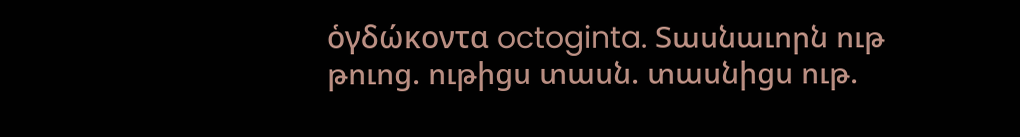ὁγδώκοντα octoginta. Տասնաւորն ութ թուոց. ութիցս տասն. տասնիցս ութ.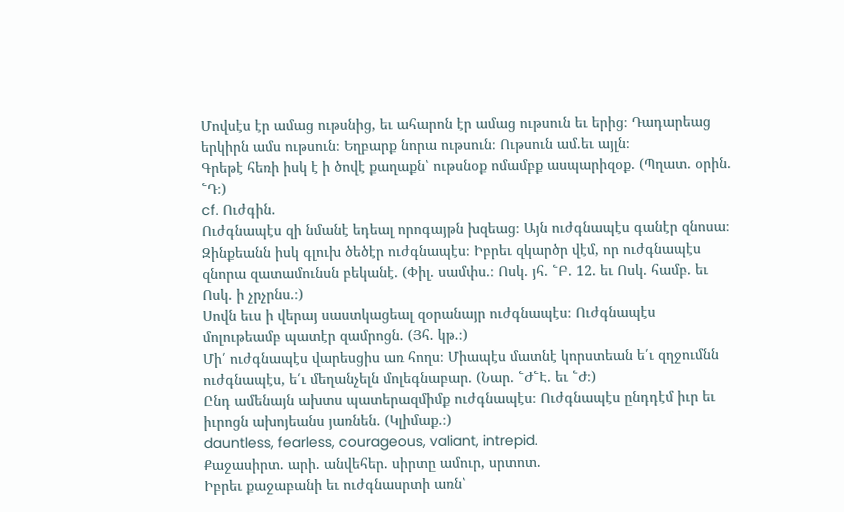Մովսէս էր ամաց ութսնից, եւ ահարոն էր ամաց ութսուն եւ երից։ Դադարեաց երկիրն ամս ութսուն։ Եղբարք նորա ութսուն։ Ութսուն ամ.եւ այլն։
Գրեթէ հեռի իսկ է ի ծովէ քաղաքն՝ ութսնօք ոմամբք ասպարիզօք. (Պղատ. օրին. ՟Դ։)
cf. Ուժգին.
Ուժգնապէս զի նմանէ եդեալ որոգայթն խզեաց։ Այն ուժգնապէս գանէր զնոսա։ Զինքեանն իսկ գլուխ ծեծէր ուժգնապէս։ Իբրեւ զկարծր վէմ, որ ուժգնապէս զնորա զատամունսն բեկանէ. (Փիլ. սամփս.։ Ոսկ. յհ. ՟Բ. 12. եւ Ոսկ. համբ. եւ Ոսկ. ի չրչրնս.։)
Սովն եւս ի վերայ սաստկացեալ զօրանայր ուժգնապէս։ Ուժգնապէս մոլութեամբ պատէր զամրոցն. (Յհ. կթ.։)
Մի՛ ուժգնապէս վարեսցիս առ հողս։ Միապէս մատնէ կորստեան ե՛ւ զղջումնն ուժգնապէս, ե՛ւ մեղանչելն մոլեգնաբար. (Նար. ՟Ժ՟Է. եւ ՟Ժ։)
Ընդ ամենայն ախտս պատերազմիմք ուժգնապէս։ Ուժգնապէս ընդդէմ իւր եւ իւրոցն ախոյեանս յառնեն. (Կլիմաք.։)
dauntless, fearless, courageous, valiant, intrepid.
Քաջասիրտ. արի. անվեհեր. սիրտը ամուր, սրտոտ.
Իբրեւ քաջաբանի եւ ուժգնասրտի առն՝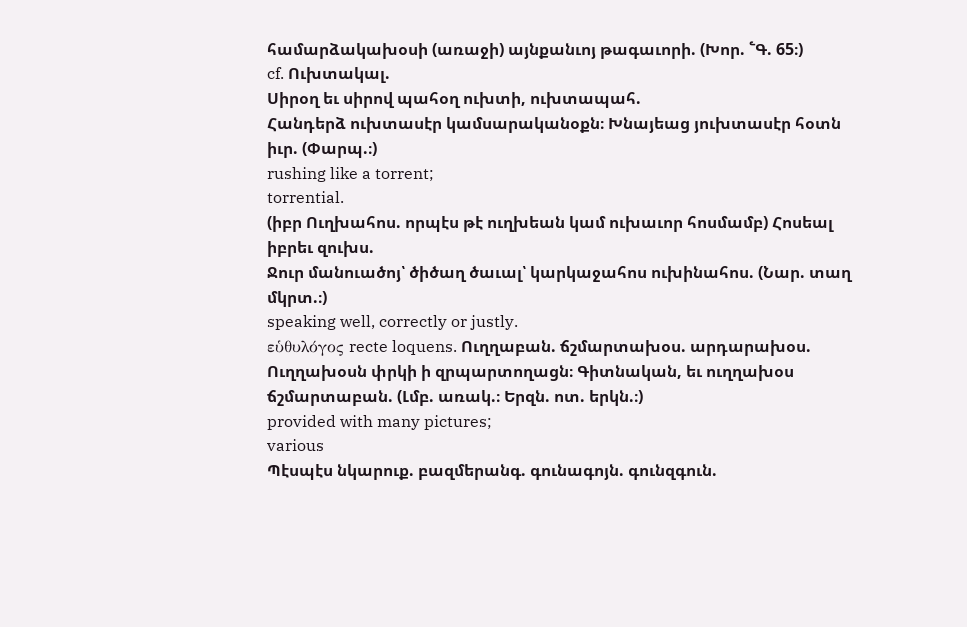համարձակախօսի (առաջի) այնքանւոյ թագաւորի. (Խոր. ՟Գ. 65։)
cf. Ուխտակալ.
Սիրօղ եւ սիրով պահօղ ուխտի, ուխտապահ.
Հանդերձ ուխտասէր կամսարականօքն։ Խնայեաց յուխտասէր հօտն իւր. (Փարպ.։)
rushing like a torrent;
torrential.
(իբր Ուղխահոս. որպէս թէ ուղխեան կամ ուխաւոր հոսմամբ) Հոսեալ իբրեւ զուխս.
Ջուր մանուածոյ՝ ծիծաղ ծաւալ՝ կարկաջահոս ուխինահոս. (Նար. տաղ մկրտ.։)
speaking well, correctly or justly.
εὑθυλόγος recte loquens. Ուղղաբան. ճշմարտախօս. արդարախօս.
Ուղղախօսն փրկի ի զրպարտողացն։ Գիտնական, եւ ուղղախօս ճշմարտաբան. (Լմբ. առակ.։ Երզն. ոտ. երկն.։)
provided with many pictures;
various
Պէսպէս նկարուք. բազմերանգ. գունագոյն. գունզգուն.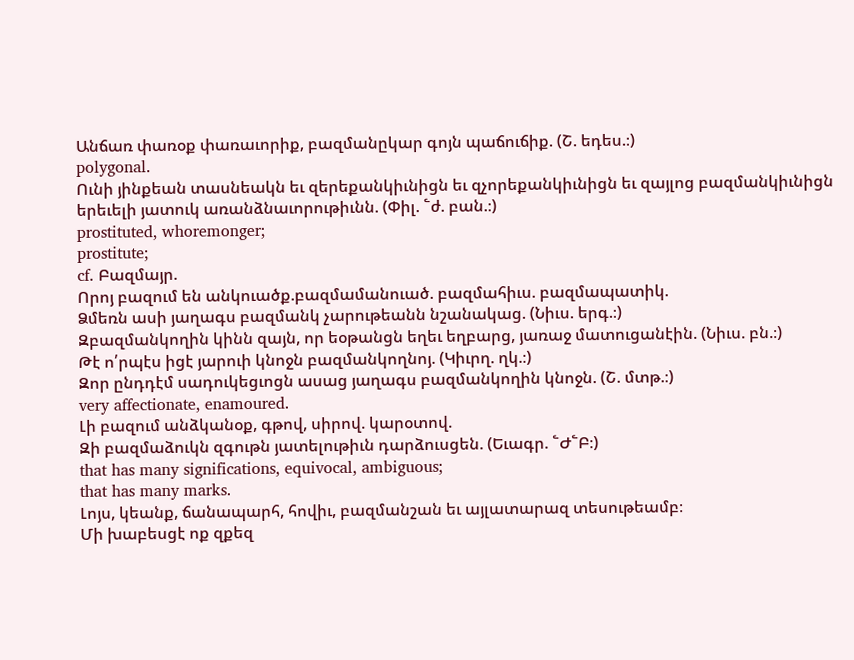Անճառ փառօք փառաւորիք, բազմանըկար գոյն պաճուճիք. (Շ. եդես.։)
polygonal.
Ունի յինքեան տասնեակն եւ զերեքանկիւնիցն եւ զչորեքանկիւնիցն եւ զայլոց բազմանկիւնիցն երեւելի յատուկ առանձնաւորութիւնն. (Փիլ. ՟ժ. բան.։)
prostituted, whoremonger;
prostitute;
cf. Բազմայր.
Որոյ բազում են անկուածք.բազմամանուած. բազմահիւս. բազմապատիկ.
Ձմեռն ասի յաղագս բազմանկ չարութեանն նշանակաց. (Նիւս. երգ.։)
Զբազմանկողին կինն զայն, որ եօթանցն եղեւ եղբարց, յառաջ մատուցանէին. (Նիւս. բն.։)
Թէ ո՛րպէս իցէ յարուի կնոջն բազմանկողնոյ. (Կիւրղ. ղկ.։)
Զոր ընդդէմ սադուկեցւոցն ասաց յաղագս բազմանկողին կնոջն. (Շ. մտթ.։)
very affectionate, enamoured.
Լի բազում անձկանօք, գթով, սիրով. կարօտով.
Զի բազմաձուկն զգութն յատելութիւն դարձուսցեն. (Եւագր. ՟Ժ՟Բ։)
that has many significations, equivocal, ambiguous;
that has many marks.
Լոյս, կեանք, ճանապարհ, հովիւ, բազմանշան եւ այլատարազ տեսութեամբ։
Մի խաբեսցէ ոք զքեզ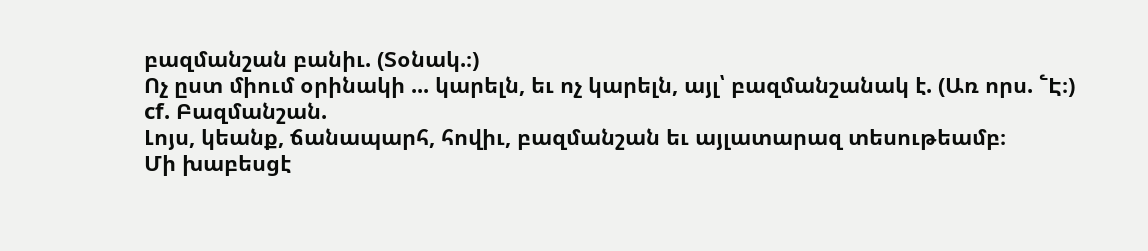բազմանշան բանիւ. (Տօնակ.։)
Ոչ ըստ միում օրինակի ... կարելն, եւ ոչ կարելն, այլ՝ բազմանշանակ է. (Առ որս. ՟Է։)
cf. Բազմանշան.
Լոյս, կեանք, ճանապարհ, հովիւ, բազմանշան եւ այլատարազ տեսութեամբ։
Մի խաբեսցէ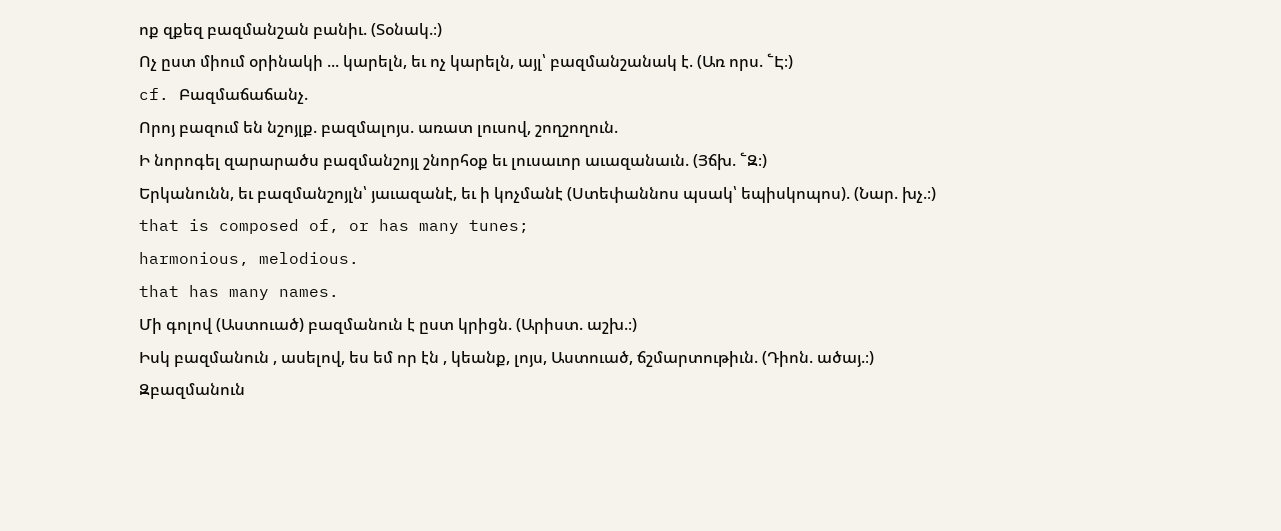ոք զքեզ բազմանշան բանիւ. (Տօնակ.։)
Ոչ ըստ միում օրինակի ... կարելն, եւ ոչ կարելն, այլ՝ բազմանշանակ է. (Առ որս. ՟Է։)
cf. Բազմաճաճանչ.
Որոյ բազում են նշոյլք. բազմալոյս. առատ լուսով, շողշողուն.
Ի նորոգել զարարածս բազմանշոյլ շնորհօք եւ լուսաւոր աւազանաւն. (Յճխ. ՟Զ։)
Երկանունն, եւ բազմանշոյլն՝ յաւազանէ, եւ ի կոչմանէ (Ստեփաննոս պսակ՝ եպիսկոպոս). (Նար. խչ.։)
that is composed of, or has many tunes;
harmonious, melodious.
that has many names.
Մի գոլով (Աստուած) բազմանուն է ըստ կրիցն. (Արիստ. աշխ.։)
Իսկ բազմանուն , ասելով, ես եմ որ էն , կեանք, լոյս, Աստուած, ճշմարտութիւն. (Դիոն. ածայ.։)
Զբազմանուն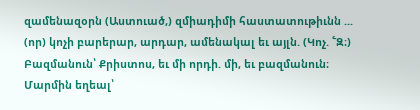զամենազօրն (Աստուած,) զմիադիմի հաստատութիւնն ... (որ) կոչի բարերար, արդար, ամենակալ եւ այլն. (Կոչ. ՟Զ։)
Բազմանուն՝ Քրիստոս, եւ մի որդի. մի, եւ բազմանուն։ Մարմին եղեալ՝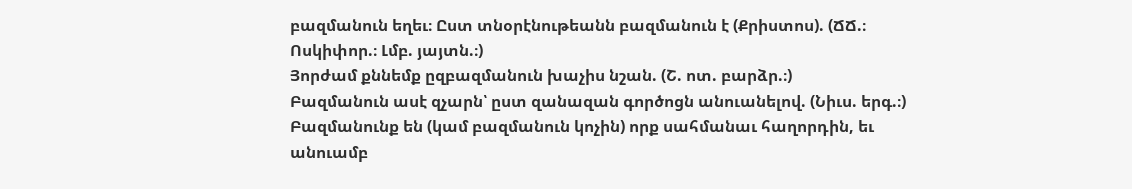բազմանուն եղեւ։ Ըստ տնօրէնութեանն բազմանուն է (Քրիստոս). (ՃՃ.։ Ոսկիփոր.։ Լմբ. յայտն.։)
Յորժամ քննեմք ըզբազմանուն խաչիս նշան. (Շ. ոտ. բարձր.։)
Բազմանուն ասէ զչարն՝ ըստ զանազան գործոցն անուանելով. (Նիւս. երգ.։)
Բազմանունք են (կամ բազմանուն կոչին) որք սահմանաւ հաղորդին, եւ անուամբ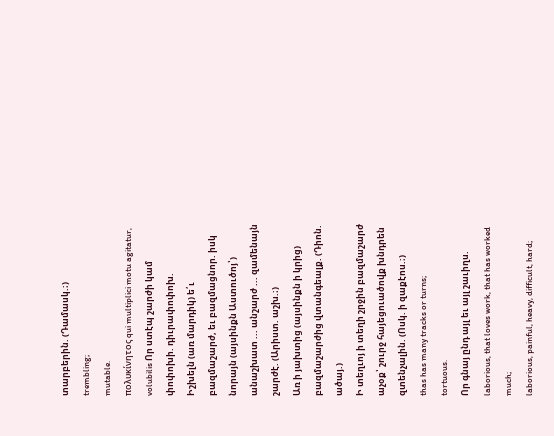տարբերին. (Դամասկ.։)
trembling;
mutable.
πολυκίνητος qui multiplici motu agitatur, volubilis Որ ստէպ շարժի կամ փոփոխի. դիւրափոփոխ.
Իշխելն (առ մարդիկ) ե՛ւ բազմաշարժ, եւ բազմացնոր. իսկ նորայն (այսինքն Աստուծոյ՝) անաշխատ ... անշարժ ... զամենայն շարժէ. (Արիստ. աշխ.։)
Առ ի յախտից (այսինքն ի կրից) բազմաշարժից վտանգեալք. (Դիոն. ածայ.)
Ի տեղւոյ ի տեղի շրջին բազմաշարժ աչօք՝ շուրջ հայեցուածովք խնդրեն զտենչալին. (Ոսկ. ի զաքէոս.։)
thas has many tracks or turns;
tortuous.
Որ գնայ ընդ այլ եւ այլ շաւիղս.
laborious, that loves work, that has worked much;
laborious, painful, heavy, difficult, hard;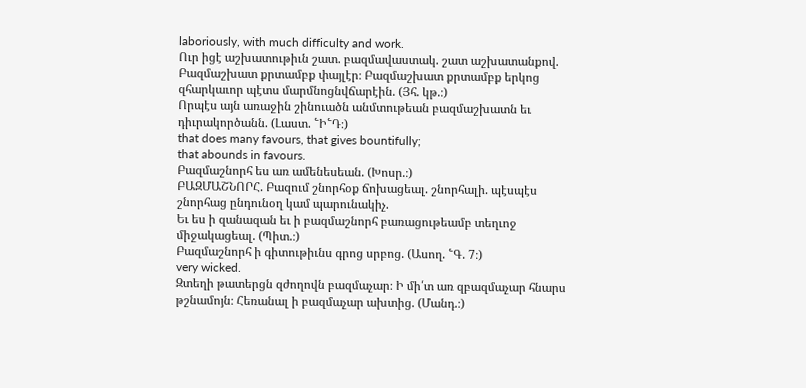laboriously, with much difficulty and work.
Ուր իցէ աշխատութիւն շատ. բազմավաստակ. շատ աշխատանքով.
Բազմաշխատ քրտամբք փայլէր։ Բազմաշխատ քրտամբք երկոց զհարկաւոր պէտս մարմնոցնվճարէին. (Յհ. կթ.։)
Որպէս այն առաջին շինուածն անմտութեան բազմաշխատն եւ դիւրակործանն. (Լաստ. ՟Ի՟Դ։)
that does many favours, that gives bountifully;
that abounds in favours.
Բազմաշնորհ ես առ ամենեսեան. (Խոսր.։)
ԲԱԶՄԱՇՆՈՐՀ. Բազում շնորհօք ճոխացեալ. շնորհալի. պէսպէս շնորհաց ընդունօղ կամ պարունակիչ.
Եւ ես ի զանազան եւ ի բազմաշնորհ բառացութեամբ տեղւոջ միջակացեալ. (Պիտ.։)
Բազմաշնորհ ի գիտութիւնս գրոց սրբոց. (Ասող. ՟Գ. 7։)
very wicked.
Զտեղի թատերցն զժողովն բազմաչար։ Ի մի՛տ առ զբազմաչար հնարս թշնամոյն։ Հեռանալ ի բազմաչար ախտից. (Մանդ.։)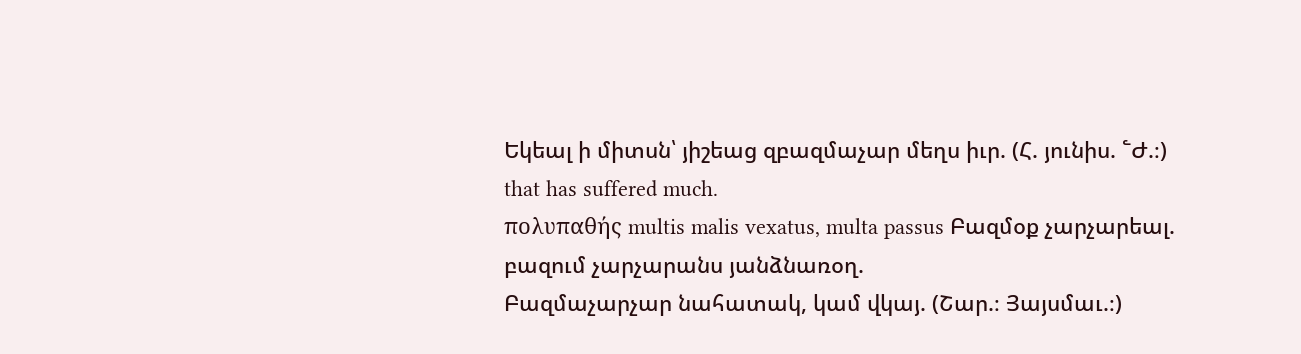Եկեալ ի միտսն՝ յիշեաց զբազմաչար մեղս իւր. (Հ. յունիս. ՟Ժ.։)
that has suffered much.
πολυπαθής multis malis vexatus, multa passus Բազմօք չարչարեալ. բազում չարչարանս յանձնառօղ.
Բազմաչարչար նահատակ, կամ վկայ. (Շար.։ Յայսմաւ.։)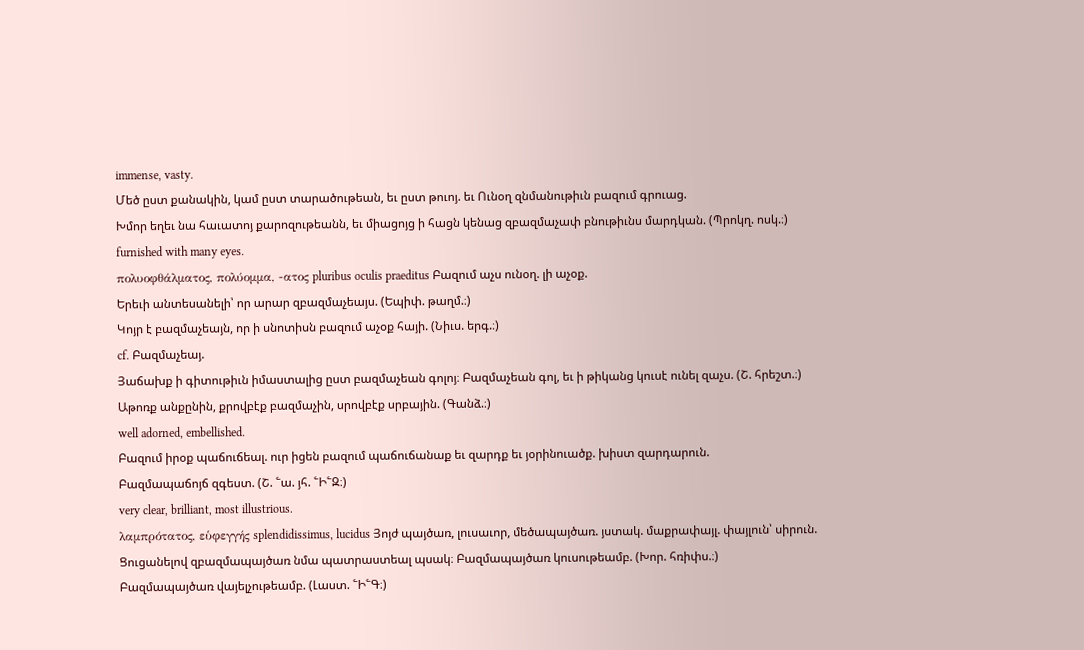immense, vasty.
Մեծ ըստ քանակին, կամ ըստ տարածութեան, եւ ըստ թուոյ. եւ Ունօղ զնմանութիւն բազում գրուաց.
Խմոր եղեւ նա հաւատոյ քարոզութեանն, եւ միացոյց ի հացն կենաց զբազմաչափ բնութիւնս մարդկան. (Պրոկղ. ոսկ.։)
furnished with many eyes.
πολυοφθάλματος, πολύομμα, -ατος pluribus oculis praeditus Բազում աչս ունօղ. լի աչօք.
Երեւի անտեսանելի՝ որ արար զբազմաչեայս. (Եպիփ. թաղմ.։)
Կոյր է բազմաչեայն, որ ի սնոտիսն բազում աչօք հայի. (Նիւս. երգ.։)
cf. Բազմաչեայ.
Յաճախք ի գիտութիւն իմաստալից ըստ բազմաչեան գոլոյ։ Բազմաչեան գոլ, եւ ի թիկանց կուսէ ունել զաչս. (Շ. հրեշտ.։)
Աթոռք անքընին, քրովբէք բազմաչին, սրովբէք սրբային. (Գանձ.։)
well adorned, embellished.
Բազում իրօք պաճուճեալ. ուր իցեն բազում պաճուճանաք եւ զարդք եւ յօրինուածք. խիստ զարդարուն.
Բազմապաճոյճ զգեստ. (Շ. ՟ա. յհ. ՟Ի՟Զ։)
very clear, brilliant, most illustrious.
λαμπρότατος, εὑφεγγής splendidissimus, lucidus Յոյժ պայծառ, լուսաւոր, մեծապայծառ. յստակ. մաքրափայլ. փայլուն՝ սիրուն.
Ցուցանելով զբազմապայծառ նմա պատրաստեալ պսակ։ Բազմապայծառ կուսութեամբ. (Խոր. հռիփս.։)
Բազմապայծառ վայելչութեամբ. (Լաստ. ՟Ի՟Գ։)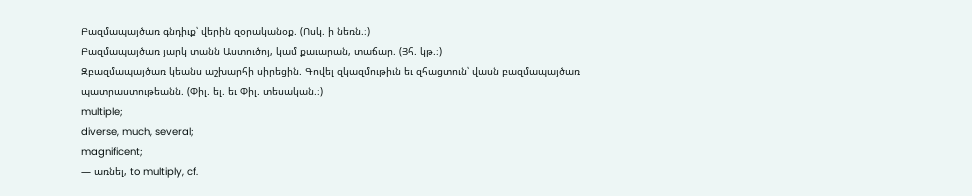Բազմապայծառ գնդիւք՝ վերին զօրականօք. (Ոսկ. ի նեռն.։)
Բազմապայծառ յարկ տանն Աստուծոյ, կամ քաւարան, տաճար. (Յհ. կթ.։)
Զբազմապայծառ կեանս աշխարհի սիրեցին. Գովել զկազմութիւն եւ զհացտուն՝ վասն բազմապայծառ պատրաստութեանն. (Փիլ. ել. եւ Փիլ. տեսական.։)
multiple;
diverse, much, several;
magnificent;
— առնել, to multiply, cf.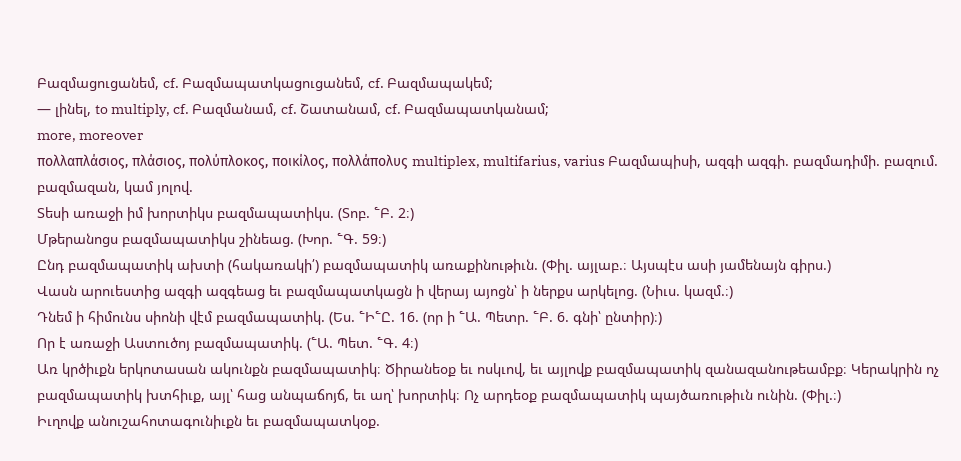Բազմացուցանեմ, cf. Բազմապատկացուցանեմ, cf. Բազմապակեմ;
— լինել, to multiply, cf. Բազմանամ, cf. Շատանամ, cf. Բազմապատկանամ;
more, moreover
πολλαπλάσιος, πλάσιος, πολύπλοκος, ποικίλος, πολλάπολυς multiplex, multifarius, varius Բազմապիսի, ազգի ազգի. բազմադիմի. բազում. բազմազան, կամ յոլով.
Տեսի առաջի իմ խորտիկս բազմապատիկս. (Տոբ. ՟Բ. 2։)
Մթերանոցս բազմապատիկս շինեաց. (Խոր. ՟Գ. 59։)
Ընդ բազմապատիկ ախտի (հակառակի՛) բազմապատիկ առաքինութիւն. (Փիլ. այլաբ.։ Այսպէս ասի յամենայն գիրս.)
Վասն արուեստից ազգի ազգեաց եւ բազմապատկացն ի վերայ այոցն՝ ի ներքս արկելոց. (Նիւս. կազմ.։)
Դնեմ ի հիմունս սիոնի վէմ բազմապատիկ. (Ես. ՟Ի՟Ը. 16. (որ ի ՟Ա. Պետր. ՟Բ. 6. գնի՝ ընտիր)։)
Որ է առաջի Աստուծոյ բազմապատիկ. (՟Ա. Պետ. ՟Գ. 4։)
Առ կրծիւքն երկոտասան ակունքն բազմապատիկ։ Ծիրանեօք եւ ոսկւով, եւ այլովք բազմապատիկ զանազանութեամբք։ Կերակրին ոչ բազմապատիկ խտհիւք, այլ՝ հաց անպաճոյճ, եւ աղ՝ խորտիկ։ Ոչ արդեօք բազմապատիկ պայծառութիւն ունին. (Փիլ.։)
Իւղովք անուշահոտագունիւքն եւ բազմապատկօք.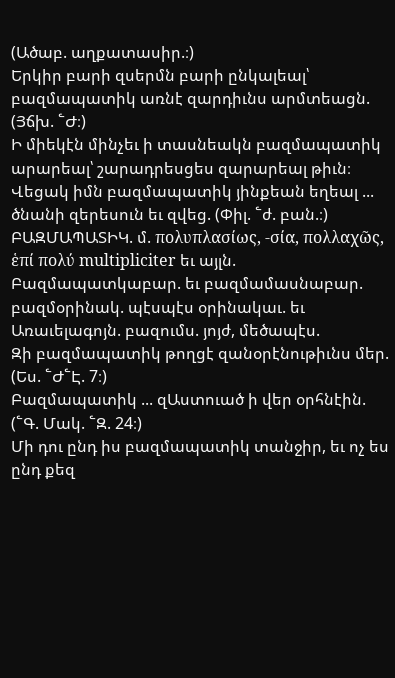(Ածաբ. աղքատասիր.։)
Երկիր բարի զսերմն բարի ընկալեալ՝ բազմապատիկ առնէ զարդիւնս արմտեացն. (Յճխ. ՟Ժ։)
Ի միեկէն մինչեւ ի տասնեակն բազմապատիկ արարեալ՝ շարադրեսցես զարարեալ թիւն։ Վեցակ իմն բազմապատիկ յինքեան եղեալ ... ծնանի զերեսուն եւ զվեց. (Փիլ. ՟ժ. բան.։)
ԲԱԶՄԱՊԱՏԻԿ. մ. πολυπλασίως, -σία, πολλαχῶς, ἑπί πολύ multipliciter եւ այլն. Բազմապատկաբար. եւ բազմամասնաբար. բազմօրինակ. պէսպէս օրինակաւ. եւ Առաւելագոյն. բազումս. յոյժ, մեծապէս.
Զի բազմապատիկ թողցէ զանօրէնութիւնս մեր. (Ես. ՟Ժ՟Է. 7։)
Բազմապատիկ ... զԱստուած ի վեր օրհնէին. (՟Գ. Մակ. ՟Զ. 24։)
Մի դու ընդ իս բազմապատիկ տանջիր, եւ ոչ ես ընդ քեզ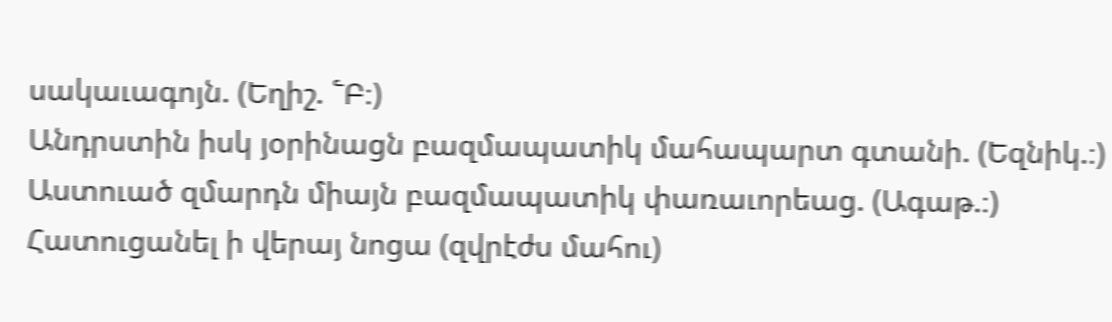սակաւագոյն. (Եղիշ. ՟Բ։)
Անդրստին իսկ յօրինացն բազմապատիկ մահապարտ գտանի. (Եզնիկ.։)
Աստուած զմարդն միայն բազմապատիկ փառաւորեաց. (Ագաթ.։)
Հատուցանել ի վերայ նոցա (զվրէժս մահու)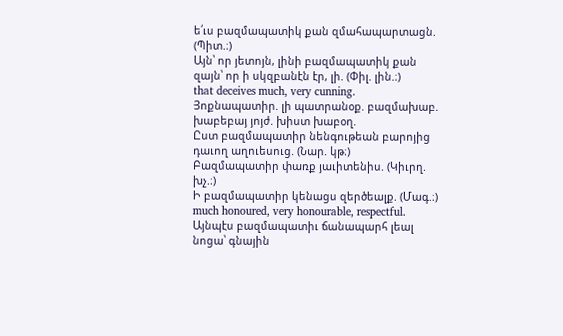ե՛ւս բազմապատիկ քան զմահապարտացն. (Պիտ.։)
Այն՝ որ յետոյն, լինի բազմապատիկ քան զայն՝ որ ի սկզբանէն էր, լի. (Փիլ. լին.։)
that deceives much, very cunning.
Յոքնապատիր. լի պատրանօք. բազմախաբ. խաբեբայ յոյժ. խիստ խաբօղ.
Ըստ բազմապատիր նենգութեան բարոյից դաւող աղուեսուց. (Նար. կթ։)
Բազմապատիր փառք յաւիտենիս. (Կիւրղ. խչ.։)
Ի բազմապատիր կենացս զերծեալք. (Մագ.։)
much honoured, very honourable, respectful.
Այնպէս բազմապատիւ ճանապարհ լեալ նոցա՝ գնային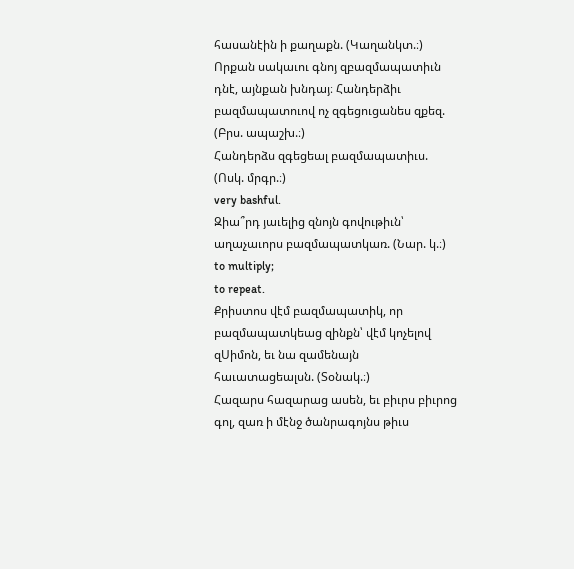հասանէին ի քաղաքն. (Կաղանկտ.։)
Որքան սակաւու գնոյ զբազմապատիւն դնէ, այնքան խնդայ։ Հանդերձիւ բազմապատուով ոչ զգեցուցանես զքեզ. (Բրս. ապաշխ.։)
Հանդերձս զգեցեալ բազմապատիւս. (Ոսկ. մրգր.։)
very bashful.
Զիա՞րդ յաւելից զնոյն գովութիւն՝ աղաչաւորս բազմապատկառ. (Նար. կ.։)
to multiply;
to repeat.
Քրիստոս վէմ բազմապատիկ, որ բազմապատկեաց զինքն՝ վէմ կոչելով զՍիմոն, եւ նա զամենայն հաւատացեալսն. (Տօնակ.։)
Հազարս հազարաց ասեն, եւ բիւրս բիւրոց գոլ, զառ ի մէնջ ծանրագոյնս թիւս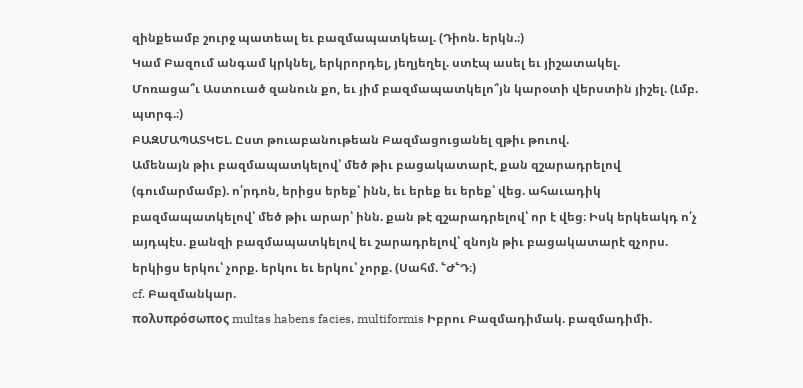զինքեամբ շուրջ պատեալ եւ բազմապատկեալ. (Դիոն. երկն.։)
Կամ Բազում անգամ կրկնել, երկրորդել, յեղյեղել. ստէպ ասել եւ յիշատակել.
Մոռացա՞ւ Աստուած զանուն քո, եւ յիմ բազմապատկելո՞յն կարօտի վերստին յիշել. (Լմբ. պտրգ.։)
ԲԱԶՄԱՊԱՏԿԵԼ. Ըստ թուաբանութեան Բազմացուցանել զթիւ թուով.
Ամենայն թիւ բազմապատկելով՝ մեծ թիւ բացակատարէ, քան զշարադրելով (գումարմամբ). ո՛րդոն, երիցս երեք՝ ինն, եւ երեք եւ երեք՝ վեց. ահաւադիկ բազմապատկելով՝ մեծ թիւ արար՝ ինն. քան թէ զշարադրելով՝ որ է վեց։ Իսկ երկեակդ ո՛չ այդպէս. քանզի բազմապատկելով եւ շարադրելով՝ զնոյն թիւ բացակատարէ զչորս. երկիցս երկու՝ չորք. երկու եւ երկու՝ չորք. (Սահմ. ՟Ժ՟Դ։)
cf. Բազմանկար.
πολυπρόσωπος multas habens facies, multiformis Իբրու Բազմադիմակ. բազմադիմի.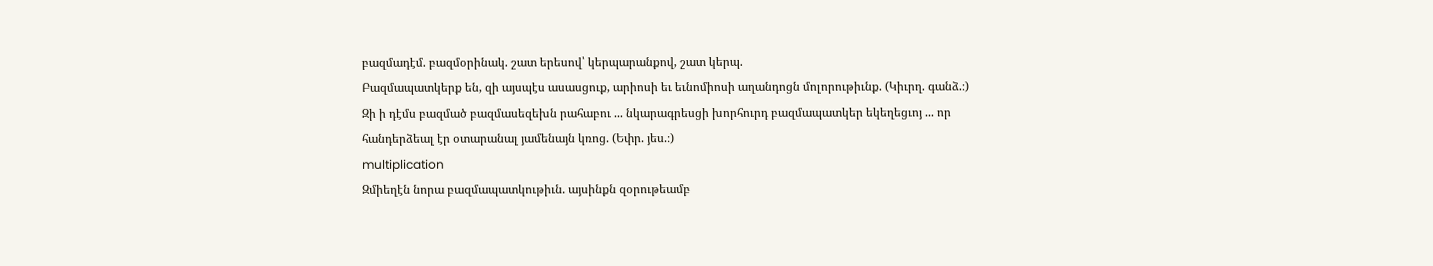բազմադէմ. բազմօրինակ. շատ երեսով՝ կերպարանքով, շատ կերպ.
Բազմապատկերք են, զի այսպէս ասասցուք, արիոսի եւ եւնոմիոսի աղանդոցն մոլորութիւնք. (Կիւրղ. գանձ.։)
Զի ի դէմս բազմած բազմասեզեխն րահաբու ... նկարագրեսցի խորհուրդ բազմապատկեր եկեղեցւոյ ... որ հանդերձեալ էր օտարանալ յամենայն կռոց. (Եփր. յես.։)
multiplication
Զմիեղէն նորա բազմապատկութիւն. այսինքն զօրութեամբ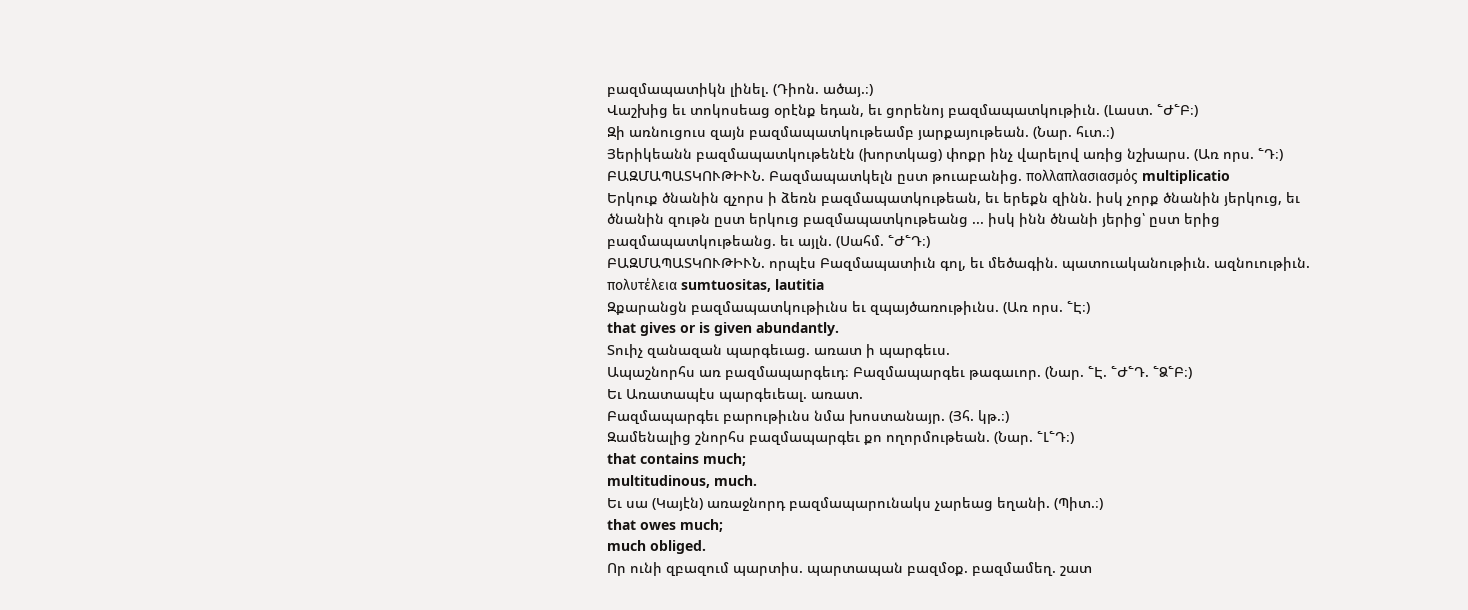բազմապատիկն լինել. (Դիոն. ածայ.։)
Վաշխից եւ տոկոսեաց օրէնք եդան, եւ ցորենոյ բազմապատկութիւն. (Լաստ. ՟Ժ՟Բ։)
Զի առնուցուս զայն բազմապատկութեամբ յարքայութեան. (Նար. հւտ.։)
Յերիկեանն բազմապատկութենէն (խորտկաց) փոքր ինչ վարելով առից նշխարս. (Առ որս. ՟Դ։)
ԲԱԶՄԱՊԱՏԿՈՒԹԻՒՆ. Բազմապատկելն ըստ թուաբանից. πολλαπλασιασμός multiplicatio
Երկուք ծնանին զչորս ի ձեռն բազմապատկութեան, եւ երեքն զինն. իսկ չորք ծնանին յերկուց, եւ ծնանին զութն ըստ երկուց բազմապատկութեանց ... իսկ ինն ծնանի յերից՝ ըստ երից բազմապատկութեանց. եւ այլն. (Սահմ. ՟Ժ՟Դ։)
ԲԱԶՄԱՊԱՏԿՈՒԹԻՒՆ. որպէս Բազմապատիւն գոլ, եւ մեծագին. պատուականութիւն. ազնուութիւն. πολυτέλεια sumtuositas, lautitia
Զքարանցն բազմապատկութիւնս եւ զպայծառութիւնս. (Առ որս. ՟Է։)
that gives or is given abundantly.
Տուիչ զանազան պարգեւաց. առատ ի պարգեւս.
Ապաշնորհս առ բազմապարգեւդ։ Բազմապարգեւ թագաւոր. (Նար. ՟Է. ՟Ժ՟Դ. ՟Ձ՟Բ։)
Եւ Առատապէս պարգեւեալ. առատ.
Բազմապարգեւ բարութիւնս նմա խոստանայր. (Յհ. կթ.։)
Զամենալից շնորհս բազմապարգեւ քո ողորմութեան. (Նար. ՟Լ՟Դ։)
that contains much;
multitudinous, much.
Եւ սա (Կայէն) առաջնորդ բազմապարունակս չարեաց եղանի. (Պիտ.։)
that owes much;
much obliged.
Որ ունի զբազում պարտիս. պարտապան բազմօք. բազմամեղ. շատ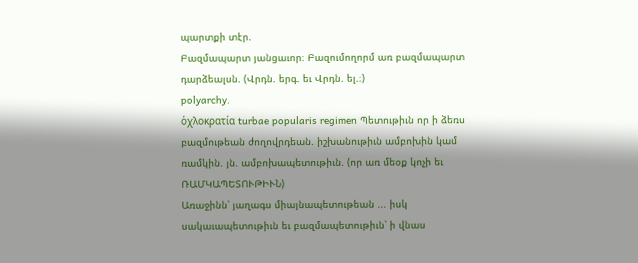պարտքի տէր.
Բազմապարտ յանցաւոր։ Բազումողորմ առ բազմապարտ դարձեալսն. (Վրդն. երգ. եւ Վրդն. ել.։)
polyarchy.
ὁχλοκρατία turbae popularis regimen Պետութիւն որ ի ձեռս բազմութեան ժողովրդեան. իշխանութիւն ամբոխին կամ ռամկին. յն. ամբոխապետութիւն. (որ առ մեօք կոչի եւ ՌԱՄԿԱՊԵՏՈՒԹԻՒՆ)
Առաջինն՝ յաղագս միայնապետութեան ... իսկ սակաւապետութիւն եւ բազմապետութիւն՝ ի վնաս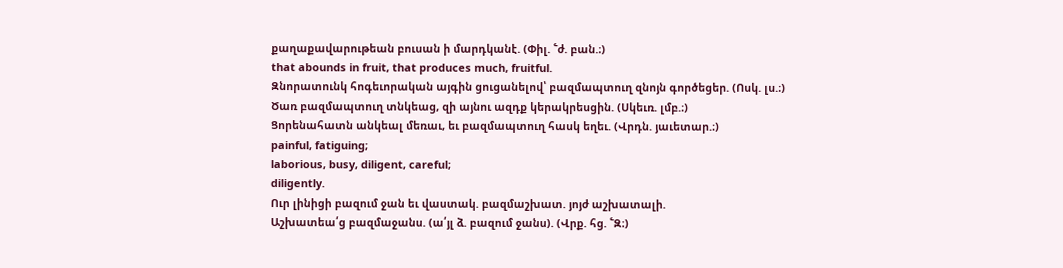քաղաքավարութեան բուսան ի մարդկանէ. (Փիլ. ՟ժ. բան.։)
that abounds in fruit, that produces much, fruitful.
Զնորատունկ հոգեւորական այգին ցուցանելով՝ բազմապտուղ զնոյն գործեցեր. (Ոսկ. լս.։)
Ծառ բազմապտուղ տնկեաց, զի այնու ազդք կերակրեսցին. (Սկեւռ. լմբ.։)
Ցորենահատն անկեալ մեռաւ, եւ բազմապտուղ հասկ եղեւ. (Վրդն. յաւետար.։)
painful, fatiguing;
laborious, busy, diligent, careful;
diligently.
Ուր լինիցի բազում ջան եւ վաստակ. բազմաշխատ. յոյժ աշխատալի.
Աշխատեա՛ց բազմաջանս. (ա՛յլ ձ. բազում ջանս). (Վրք. հց. ՟Զ։)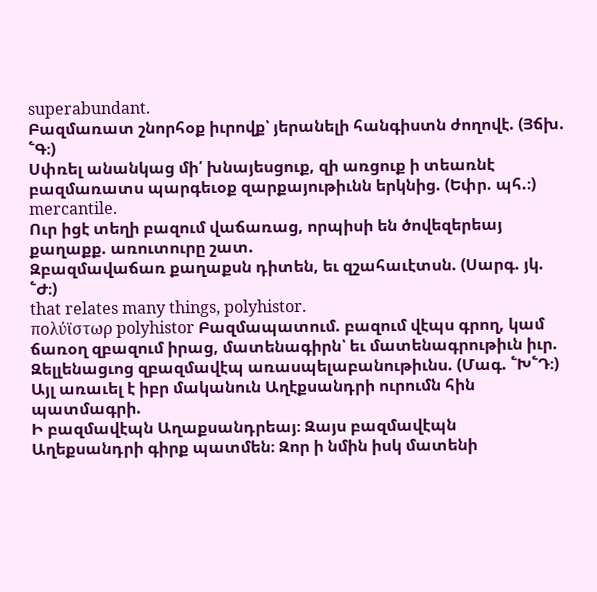superabundant.
Բազմառատ շնորհօք իւրովք՝ յերանելի հանգիստն ժողովէ. (Յճխ. ՟Գ։)
Սփռել անանկաց մի՛ խնայեսցուք, զի առցուք ի տեառնէ բազմառատս պարգեւօք զարքայութիւնն երկնից. (Եփր. պհ.։)
mercantile.
Ուր իցէ տեղի բազում վաճառաց, որպիսի են ծովեզերեայ քաղաքք. առուտուրը շատ.
Զբազմավաճառ քաղաքսն դիտեն, եւ զշահաւէտսն. (Սարգ. յկ. ՟Ժ։)
that relates many things, polyhistor.
πολύϊστωρ polyhistor Բազմապատում. բազում վէպս գրող, կամ ճառօղ զբազում իրաց, մատենագիրն՝ եւ մատենագրութիւն իւր.
Զելլենացւոց զբազմավէպ առասպելաբանութիւնս. (Մագ. ՟Խ՟Դ։)
Այլ առաւել է իբր մականուն Աղէքսանդրի ուրումն հին պատմագրի.
Ի բազմավէպն Աղաքսանդրեայ։ Զայս բազմավէպն Աղեքսանդրի գիրք պատմեն։ Զոր ի նմին իսկ մատենի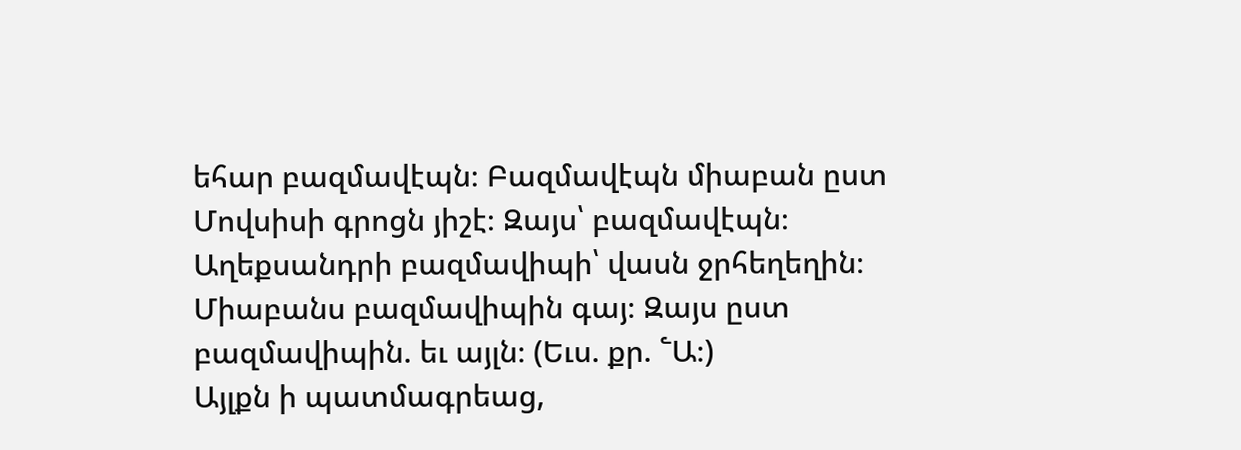եհար բազմավէպն։ Բազմավէպն միաբան ըստ Մովսիսի գրոցն յիշէ։ Զայս՝ բազմավէպն։ Աղեքսանդրի բազմավիպի՝ վասն ջրհեղեղին։ Միաբանս բազմավիպին գայ։ Զայս ըստ բազմավիպին. եւ այլն։ (Եւս. քր. ՟Ա։)
Այլքն ի պատմագրեաց,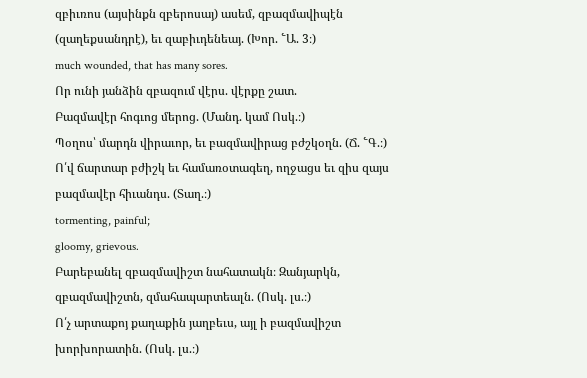զբիւռոս (այսինքն զբերոսայ) ասեմ, զբազմավիպէն (զաղեքսանդրէ), եւ զաբիւդենեայ. (Խոր. ՟Ա. 3։)
much wounded, that has many sores.
Որ ունի յանձին զբազում վէրս. վէրքը շատ.
Բազմավէր հոգւոց մերոց. (Մանդ. կամ Ոսկ.։)
Պօղոս՝ մարդն վիրաւոր, եւ բազմավիրաց բժշկօղն. (Ճ. ՟Գ.։)
Ո՛վ ճարտար բժիշկ եւ համառօտագեղ, ողջացս եւ զիս զայս բազմավէր հիւանդս. (Տաղ.։)
tormenting, painful;
gloomy, grievous.
Բարեբանել զբազմավիշտ նահատակն։ Զանյարկն, զբազմավիշտն, զմահապարտեալն. (Ոսկ. լս.։)
Ո՛չ արտաքոյ քաղաքին յաղբեւս, այլ ի բազմավիշտ խորխորատին. (Ոսկ. լս.։)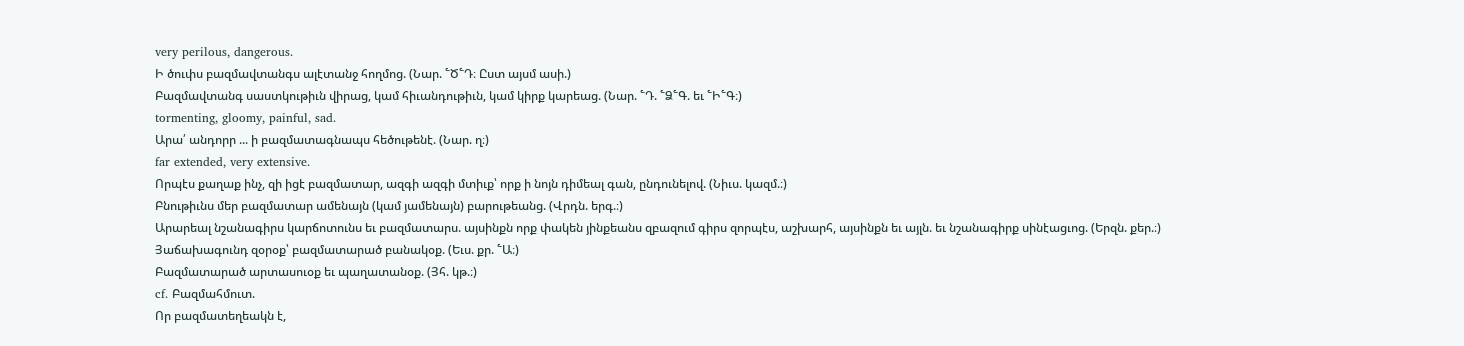very perilous, dangerous.
Ի ծուփս բազմավտանգս ալէտանջ հողմոց. (Նար. ՟Ծ՟Դ։ Ըստ այսմ ասի.)
Բազմավտանգ սաստկութիւն վիրաց, կամ հիւանդութիւն, կամ կիրք կարեաց. (Նար. ՟Դ. ՟Ձ՟Գ. եւ ՟Ի՟Գ։)
tormenting, gloomy, painful, sad.
Արա՛ անդորր ... ի բազմատագնապս հեծութենէ. (Նար. ղ։)
far extended, very extensive.
Որպէս քաղաք ինչ, զի իցէ բազմատար, ազգի ազգի մտիւք՝ որք ի նոյն դիմեալ գան, ընդունելով. (Նիւս. կազմ.։)
Բնութիւնս մեր բազմատար ամենայն (կամ յամենայն) բարութեանց. (Վրդն. երգ.։)
Արարեալ նշանագիրս կարճոտունս եւ բազմատարս. այսինքն որք փակեն յինքեանս զբազում գիրս զորպէս, աշխարհ, այսինքն եւ այլն. եւ նշանագիրք սինէացւոց. (Երզն. քեր.։)
Յաճախագունդ զօրօք՝ բազմատարած բանակօք. (Եւս. քր. ՟Ա։)
Բազմատարած արտասուօք եւ պաղատանօք. (Յհ. կթ.։)
cf. Բազմահմուտ.
Որ բազմատեղեակն է,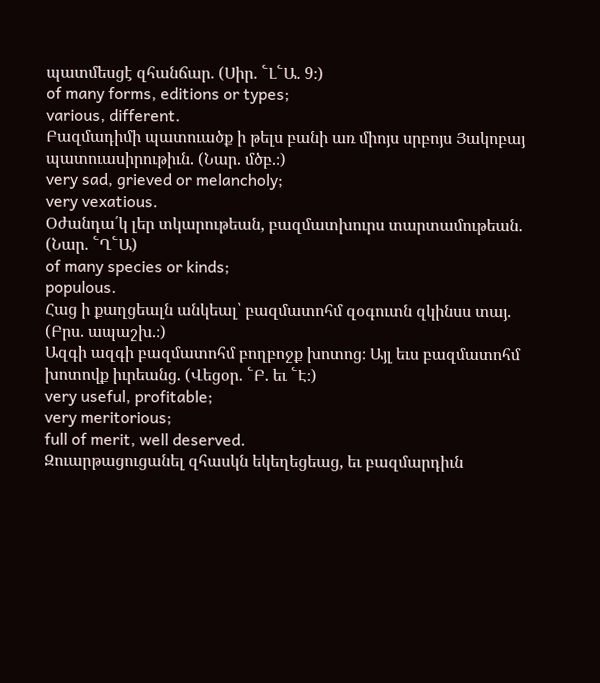պատմեսցէ զհանճար. (Սիր. ՟Լ՟Ա. 9։)
of many forms, editions or types;
various, different.
Բազմադիմի պատուածք ի թելս բանի առ միոյս սրբոյս Յակոբայ պատուասիրութիւն. (Նար. մծբ.։)
very sad, grieved or melancholy;
very vexatious.
Օժանդա՛կ լեր տկարութեան, բազմատխուրս տարտամութեան. (Նար. ՟Ղ՟Ա)
of many species or kinds;
populous.
Հաց ի քաղցեալն անկեալ՝ բազմատոհմ զօգուտն զկինսս տայ. (Բրս. ապաշխ.։)
Ազգի ազգի բազմատոհմ բողբոջք խոտոց։ Այլ եւս բազմատոհմ խոտովք իւրեանց. (Վեցօր. ՟Բ. եւ ՟Է։)
very useful, profitable;
very meritorious;
full of merit, well deserved.
Զուարթացուցանել զհասկն եկեղեցեաց, եւ բազմարդիւն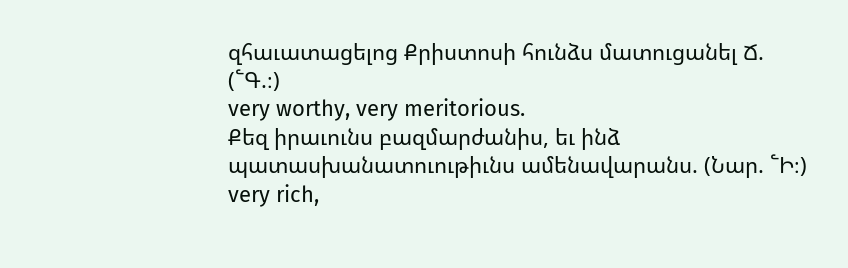զհաւատացելոց Քրիստոսի հունձս մատուցանել Ճ. (՟Գ.։)
very worthy, very meritorious.
Քեզ իրաւունս բազմարժանիս, եւ ինձ պատասխանատուութիւնս ամենավարանս. (Նար. ՟Ի։)
very rich,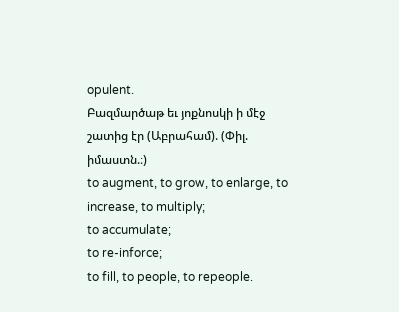opulent.
Բազմարծաթ եւ յոքնոսկի ի մէջ շատից էր (Աբրահամ). (Փիլ. իմաստն.։)
to augment, to grow, to enlarge, to increase, to multiply;
to accumulate;
to re-inforce;
to fill, to people, to repeople.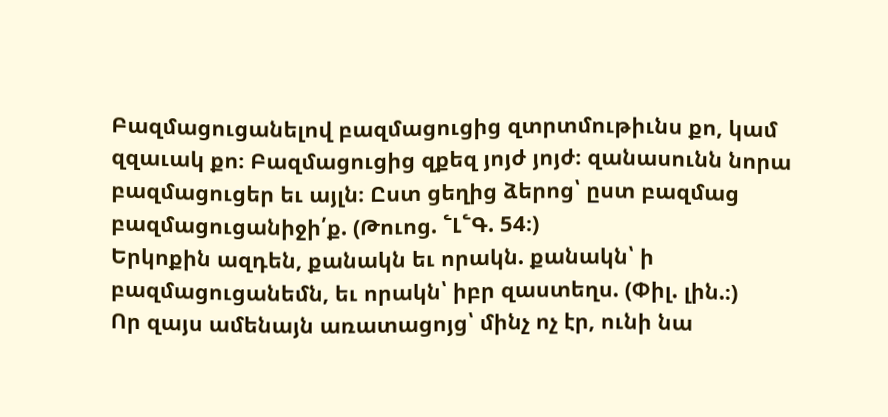Բազմացուցանելով բազմացուցից զտրտմութիւնս քո, կամ զզաւակ քո։ Բազմացուցից զքեզ յոյժ յոյժ։ զանասունն նորա բազմացուցեր եւ այլն։ Ըստ ցեղից ձերոց՝ ըստ բազմաց բազմացուցանիջի՛ք. (Թուոց. ՟Լ՟Գ. 54։)
Երկոքին ազդեն, քանակն եւ որակն. քանակն՝ ի բազմացուցանեմն, եւ որակն՝ իբր զաստեղս. (Փիլ. լին.։)
Որ զայս ամենայն առատացոյց՝ մինչ ոչ էր, ունի նա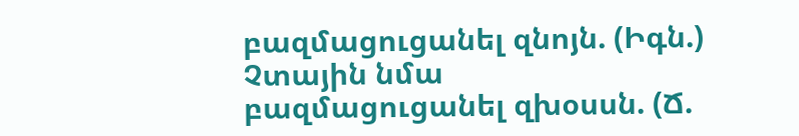բազմացուցանել զնոյն. (Իգն.)
Չտային նմա բազմացուցանել զխօսսն. (Ճ.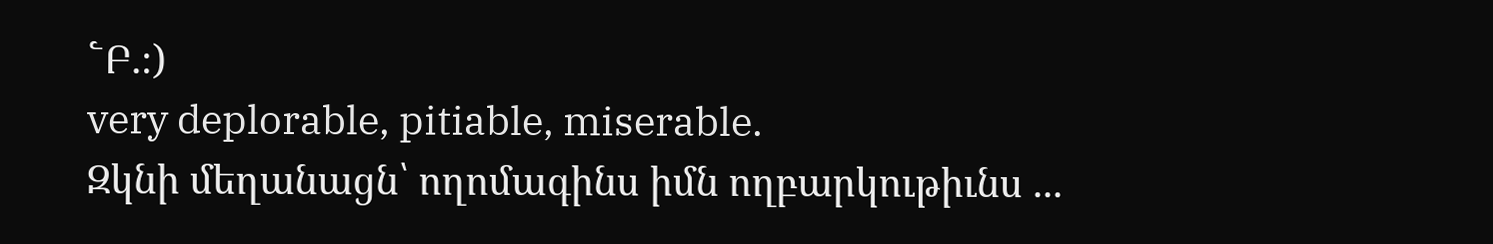՟Բ.։)
very deplorable, pitiable, miserable.
Զկնի մեղանացն՝ ողոմագինս իմն ողբարկութիւնս ...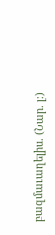բազմաւաղելիս. (Նար. լ։)